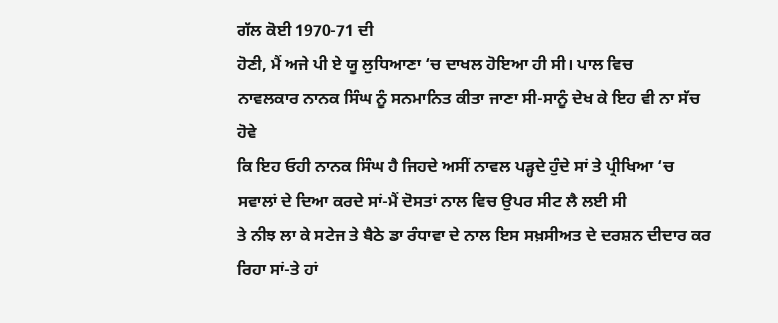ਗੱਲ ਕੋਈ 1970-71 ਦੀ
ਹੋਣੀ, ਮੈਂ ਅਜੇ ਪੀ ਏ ਯੂ ਲੁਧਿਆਣਾ ‘ਚ ਦਾਖਲ ਹੋਇਆ ਹੀ ਸੀ। ਪਾਲ ਵਿਚ
ਨਾਵਲਕਾਰ ਨਾਨਕ ਸਿੰਘ ਨੂੰ ਸਨਮਾਨਿਤ ਕੀਤਾ ਜਾਣਾ ਸੀ-ਸਾਨੂੰ ਦੇਖ ਕੇ ਇਹ ਵੀ ਨਾ ਸੱਚ ਹੋਵੇ
ਕਿ ਇਹ ਓਹੀ ਨਾਨਕ ਸਿੰਘ ਹੈ ਜਿਹਦੇ ਅਸੀਂ ਨਾਵਲ ਪੜ੍ਹਦੇ ਹੁੰਦੇ ਸਾਂ ਤੇ ਪ੍ਰੀਖਿਆ ‘ਚ
ਸਵਾਲਾਂ ਦੇ ਦਿਆ ਕਰਦੇ ਸਾਂ-ਮੈਂ ਦੋਸਤਾਂ ਨਾਲ ਵਿਚ ਉਪਰ ਸੀਟ ਲੈ ਲਈ ਸੀ
ਤੇ ਨੀਝ ਲਾ ਕੇ ਸਟੇਜ ਤੇ ਬੈਠੇ ਡਾ ਰੰਧਾਵਾ ਦੇ ਨਾਲ ਇਸ ਸਖ਼ਸੀਅਤ ਦੇ ਦਰਸ਼ਨ ਦੀਦਾਰ ਕਰ
ਰਿਹਾ ਸਾਂ-ਤੇ ਹਾਂ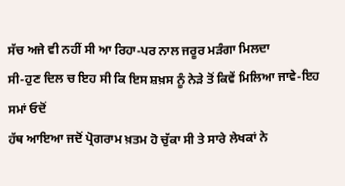ਸੱਚ ਅਜੇ ਵੀ ਨਹੀਂ ਸੀ ਆ ਰਿਹਾ-ਪਰ ਨਾਲ ਜਰੂਰ ਮੜੰਗਾ ਮਿਲਦਾ
ਸੀ-ਹੁਣ ਦਿਲ ਚ ਇਹ ਸੀ ਕਿ ਇਸ ਸ਼ਖ਼ਸ ਨੂੰ ਨੇੜੇ ਤੋਂ ਕਿਵੇਂ ਮਿਲਿਆ ਜਾਵੇ-ਇਹ ਸਮਾਂ ਓਦੋਂ
ਹੱਥ ਆਇਆ ਜਦੋਂ ਪ੍ਰੋਗਰਾਮ ਖ਼ਤਮ ਹੋ ਚੁੱਕਾ ਸੀ ਤੇ ਸਾਰੇ ਲੇਖਕਾਂ ਨੇ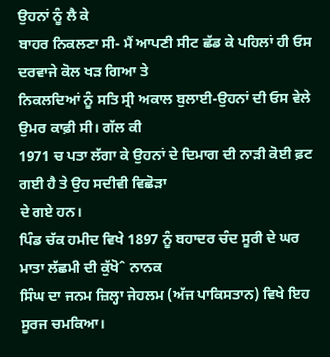ਉਹਨਾਂ ਨੂੰ ਲੈ ਕੇ
ਬਾਹਰ ਨਿਕਲਣਾ ਸੀ- ਮੈਂ ਆਪਣੀ ਸੀਟ ਛੱਡ ਕੇ ਪਹਿਲਾਂ ਹੀ ਓਸ ਦਰਵਾਜੇ ਕੋਲ ਖੜ ਗਿਆ ਤੇ
ਨਿਕਲਦਿਆਂ ਨੂੰ ਸਤਿ ਸ੍ਰੀ ਅਕਾਲ ਬੁਲਾਈ-ਉਹਨਾਂ ਦੀ ਓਸ ਵੇਲੇ ਉਮਰ ਕਾਫ਼ੀ ਸੀ। ਗੱਲ ਕੀ
1971 ਚ ਪਤਾ ਲੱਗਾ ਕੇ ਉਹਨਾਂ ਦੇ ਦਿਮਾਗ ਦੀ ਨਾੜੀ ਕੋਈ ਫ਼ਟ ਗਈ ਹੈ ਤੇ ਉਹ ਸਦੀਵੀ ਵਿਛੋੜਾ
ਦੇ ਗਏ ਹਨ।
ਪਿੰਡ ਚੱਕ ਹਮੀਦ ਵਿਖੇ 1897 ਨੂੰ ਬਹਾਦਰ ਚੰਦ ਸੂਰੀ ਦੇ ਘਰ ਮਾਤਾ ਲੱਛਮੀ ਦੀ ਕੁੱਖੋˆ ਨਾਨਕ
ਸਿੰਘ ਦਾ ਜਨਮ ਜ਼ਿਲ੍ਹਾ ਜੇਹਲਮ (ਅੱਜ ਪਾਕਿਸਤਾਨ) ਵਿਖੇ ਇਹ ਸੂਰਜ ਚਮਕਿਆ।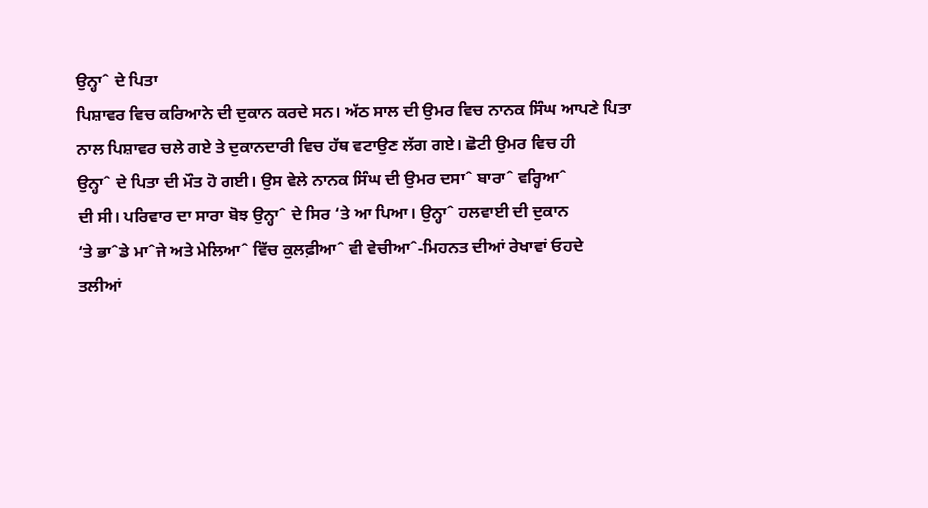ਉਨ੍ਹਾˆ ਦੇ ਪਿਤਾ
ਪਿਸ਼ਾਵਰ ਵਿਚ ਕਰਿਆਨੇ ਦੀ ਦੁਕਾਨ ਕਰਦੇ ਸਨ। ਅੱਠ ਸਾਲ ਦੀ ਉਮਰ ਵਿਚ ਨਾਨਕ ਸਿੰਘ ਆਪਣੇ ਪਿਤਾ
ਨਾਲ ਪਿਸ਼ਾਵਰ ਚਲੇ ਗਏ ਤੇ ਦੁਕਾਨਦਾਰੀ ਵਿਚ ਹੱਥ ਵਟਾਉਣ ਲੱਗ ਗਏ। ਛੋਟੀ ਉਮਰ ਵਿਚ ਹੀ
ਉਨ੍ਹਾˆ ਦੇ ਪਿਤਾ ਦੀ ਮੌਤ ਹੋ ਗਈ। ਉਸ ਵੇਲੇ ਨਾਨਕ ਸਿੰਘ ਦੀ ਉਮਰ ਦਸਾˆ ਬਾਰਾˆ ਵਰ੍ਹਿਆˆ
ਦੀ ਸੀ। ਪਰਿਵਾਰ ਦਾ ਸਾਰਾ ਬੋਝ ਉਨ੍ਹਾˆ ਦੇ ਸਿਰ ‘ਤੇ ਆ ਪਿਆ। ਉਨ੍ਹਾˆ ਹਲਵਾਈ ਦੀ ਦੁਕਾਨ
‘ਤੇ ਭਾˆਡੇ ਮਾˆਜੇ ਅਤੇ ਮੇਲਿਆˆ ਵਿੱਚ ਕੁਲਫ਼ੀਆˆ ਵੀ ਵੇਚੀਆˆ-ਮਿਹਨਤ ਦੀਆਂ ਰੇਖਾਵਾਂ ਓਹਦੇ
ਤਲੀਆਂ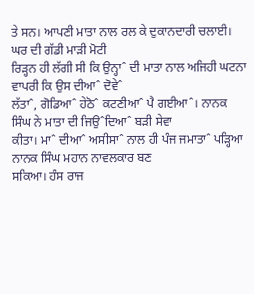ਤੇ ਸਨ। ਆਪਣੀ ਮਾਤਾ ਨਾਲ ਰਲ ਕੇ ਦੁਕਾਨਦਾਰੀ ਚਲਾਈ। ਘਰ ਦੀ ਗੱਡੀ ਮਾੜੀ ਮੋਟੀ
ਰਿੜ੍ਹਨ ਹੀ ਲੱਗੀ ਸੀ ਕਿ ਉਨ੍ਹਾˆ ਦੀ ਮਾਤਾ ਨਾਲ ਅਜਿਹੀ ਘਟਨਾ ਵਾਪਰੀ ਕਿ ਉਸ ਦੀਆˆ ਦੋਵੇˆ
ਲੱਤਾˆ, ਗੋਡਿਆˆ ਹੇਠੋˆ ਕਟਣੀਆˆ ਪੈ ਗਈਆˆ। ਨਾਨਕ ਸਿੰਘ ਨੇ ਮਾਤਾ ਦੀ ਜਿਉˆਦਿਆˆ ਬੜੀ ਸੇਵਾ
ਕੀਤਾ। ਮਾˆ ਦੀਆˆ ਅਸੀਸਾˆ ਨਾਲ ਹੀ ਪੰਜ ਜਮਾਤਾˆ ਪੜ੍ਹਿਆ ਨਾਨਕ ਸਿੰਘ ਮਹਾਨ ਨਾਵਲਕਾਰ ਬਣ
ਸਕਿਆ। ਹੰਸ ਰਾਜ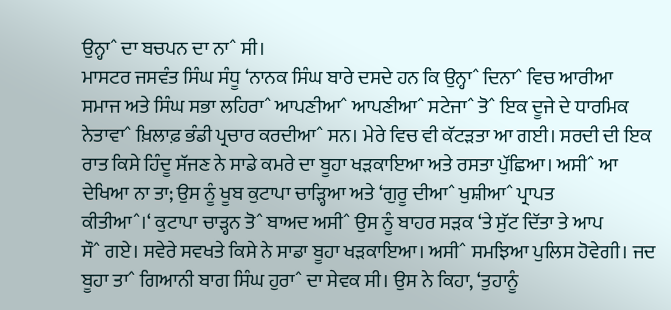ਉਨ੍ਹਾˆ ਦਾ ਬਚਪਨ ਦਾ ਨਾˆ ਸੀ।
ਮਾਸਟਰ ਜਸਵੰਤ ਸਿੰਘ ਸੰਧੂ ‘ਨਾਨਕ ਸਿੰਘ ਬਾਰੇ ਦਸਦੇ ਹਨ ਕਿ ਉਨ੍ਹਾˆ ਦਿਨਾˆ ਵਿਚ ਆਰੀਆ
ਸਮਾਜ ਅਤੇ ਸਿੰਘ ਸਭਾ ਲਹਿਰਾˆ ਆਪਣੀਆˆ ਆਪਣੀਆˆ ਸਟੇਜਾˆ ਤੋˆ ਇਕ ਦੂਜੇ ਦੇ ਧਾਰਮਿਕ
ਨੇਤਾਵਾˆ ਖ਼ਿਲਾਫ਼ ਭੰਡੀ ਪ੍ਰਚਾਰ ਕਰਦੀਆˆ ਸਨ। ਮੇਰੇ ਵਿਚ ਵੀ ਕੱਟੜਤਾ ਆ ਗਈ। ਸਰਦੀ ਦੀ ਇਕ
ਰਾਤ ਕਿਸੇ ਹਿੰਦੂ ਸੱਜਣ ਨੇ ਸਾਡੇ ਕਮਰੇ ਦਾ ਬੂਹਾ ਖੜਕਾਇਆ ਅਤੇ ਰਸਤਾ ਪੁੱਛਿਆ। ਅਸੀˆ ਆ
ਦੇਖਿਆ ਨਾ ਤਾ; ਉਸ ਨੂੰ ਖੂਬ ਕੁਟਾਪਾ ਚਾੜ੍ਹਿਆ ਅਤੇ ‘ਗੁਰੂ ਦੀਆˆ ਖੁਸ਼ੀਆˆ ਪ੍ਰਾਪਤ
ਕੀਤੀਆˆ।‘ ਕੁਟਾਪਾ ਚਾੜ੍ਹਨ ਤੋˆ ਬਾਅਦ ਅਸੀˆ ਉਸ ਨੂੰ ਬਾਹਰ ਸੜਕ ‘ਤੇ ਸੁੱਟ ਦਿੱਤਾ ਤੇ ਆਪ
ਸੌˆ ਗਏ। ਸਵੇਰੇ ਸਵਖਤੇ ਕਿਸੇ ਨੇ ਸਾਡਾ ਬੂਹਾ ਖੜਕਾਇਆ। ਅਸੀˆ ਸਮਝਿਆ ਪੁਲਿਸ ਹੋਵੇਗੀ। ਜਦ
ਬੂਹਾ ਤਾˆ ਗਿਆਨੀ ਬਾਗ ਸਿੰਘ ਹੁਰਾˆ ਦਾ ਸੇਵਕ ਸੀ। ਉਸ ਨੇ ਕਿਹਾ, ‘ਤੁਹਾਨੂੰ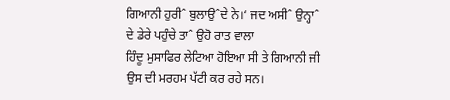ਗਿਆਨੀ ਹੁਰੀˆ ਬੁਲਾਉˆਦੇ ਨੇ।‘ ਜਦ ਅਸੀˆ ਉਨ੍ਹਾˆ ਦੇ ਡੇਰੇ ਪਹੁੰਚੇ ਤਾˆ ਉਹੋ ਰਾਤ ਵਾਲਾ
ਹਿੰਦੂ ਮੁਸਾਫਿਰ ਲੇਟਿਆ ਹੋਇਆ ਸੀ ਤੇ ਗਿਆਨੀ ਜੀ ਉਸ ਦੀ ਮਰਹਮ ਪੱਟੀ ਕਰ ਰਹੇ ਸਨ।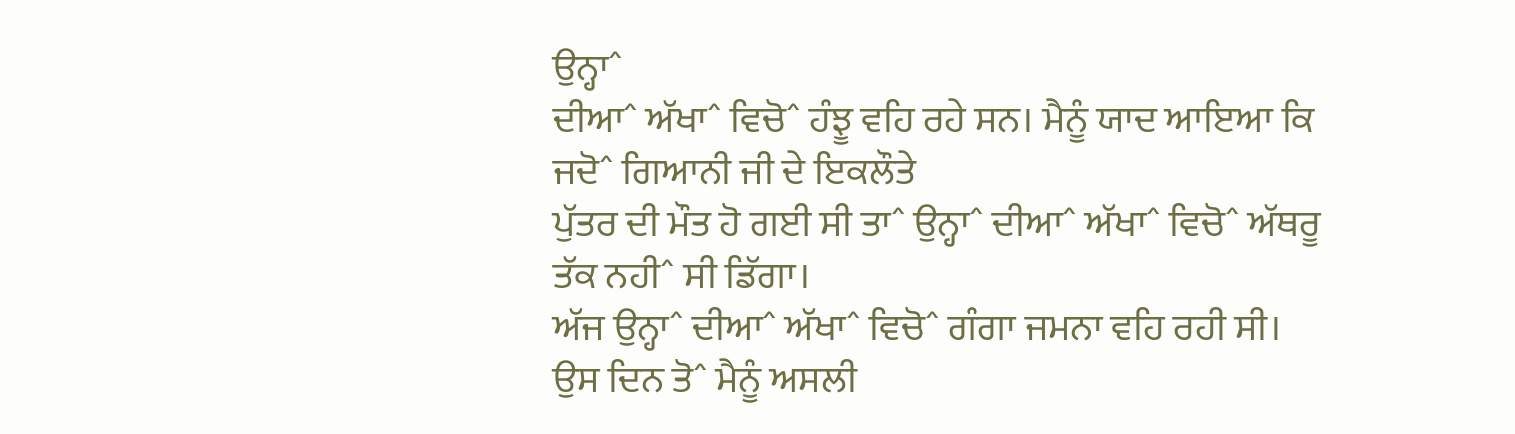ਉਨ੍ਹਾˆ
ਦੀਆˆ ਅੱਖਾˆ ਵਿਚੋˆ ਹੰਝੂ ਵਹਿ ਰਹੇ ਸਨ। ਮੈਨੂੰ ਯਾਦ ਆਇਆ ਕਿ ਜਦੋˆ ਗਿਆਨੀ ਜੀ ਦੇ ਇਕਲੌਤੇ
ਪੁੱਤਰ ਦੀ ਮੌਤ ਹੋ ਗਈ ਸੀ ਤਾˆ ਉਨ੍ਹਾˆ ਦੀਆˆ ਅੱਖਾˆ ਵਿਚੋˆ ਅੱਥਰੂ ਤੱਕ ਨਹੀˆ ਸੀ ਡਿੱਗਾ।
ਅੱਜ ਉਨ੍ਹਾˆ ਦੀਆˆ ਅੱਖਾˆ ਵਿਚੋˆ ਗੰਗਾ ਜਮਨਾ ਵਹਿ ਰਹੀ ਸੀ। ਉਸ ਦਿਨ ਤੋˆ ਮੈਨੂੰ ਅਸਲੀ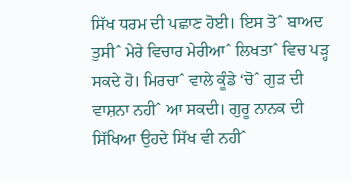ਸਿੱਖ ਧਰਮ ਦੀ ਪਛਾਣ ਹੋਈ। ਇਸ ਤੋˆ ਬਾਅਦ ਤੁਸੀˆ ਮੇਰੇ ਵਿਚਾਰ ਮੇਰੀਆˆ ਲਿਖਤਾˆ ਵਿਚ ਪੜ੍ਹ
ਸਕਦੇ ਹੋ। ਮਿਰਚਾˆ ਵਾਲੇ ਕੂੰਡੇ ‘ਚੋˆ ਗੁੜ ਦੀ ਵਾਸ਼ਨਾ ਨਹੀˆ ਆ ਸਕਦੀ। ਗੁਰੂ ਨਾਨਕ ਦੀ
ਸਿੱਖਿਆ ਉਹਦੇ ਸਿੱਖ ਵੀ ਨਹੀˆ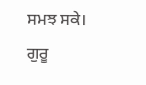ਸਮਝ ਸਕੇ। ਗੁਰੂ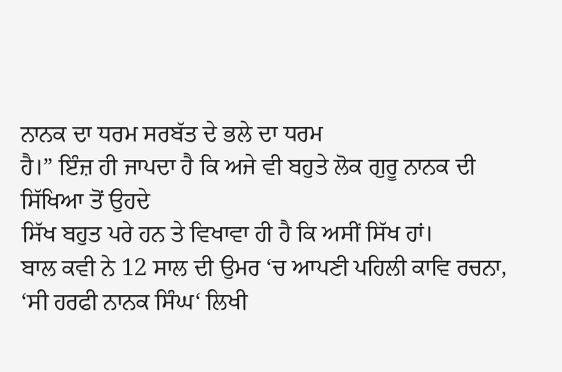ਨਾਨਕ ਦਾ ਧਰਮ ਸਰਬੱਤ ਦੇ ਭਲੇ ਦਾ ਧਰਮ
ਹੈ।” ਇੰਜ਼ ਹੀ ਜਾਪਦਾ ਹੈ ਕਿ ਅਜੇ ਵੀ ਬਹੁਤੇ ਲੋਕ ਗੁਰੂ ਨਾਨਕ ਦੀ ਸਿੱਖਿਆ ਤੋਂ ਉਹਦੇ
ਸਿੱਖ ਬਹੁਤ ਪਰੇ ਹਨ ਤੇ ਵਿਖਾਵਾ ਹੀ ਹੈ ਕਿ ਅਸੀਂ ਸਿੱਖ ਹਾਂ।
ਬਾਲ ਕਵੀ ਨੇ 12 ਸਾਲ ਦੀ ਉਮਰ ‘ਚ ਆਪਣੀ ਪਹਿਲੀ ਕਾਵਿ ਰਚਨਾ, ‘ਸੀ ਹਰਫੀ ਨਾਨਕ ਸਿੰਘ‘ ਲਿਖੀ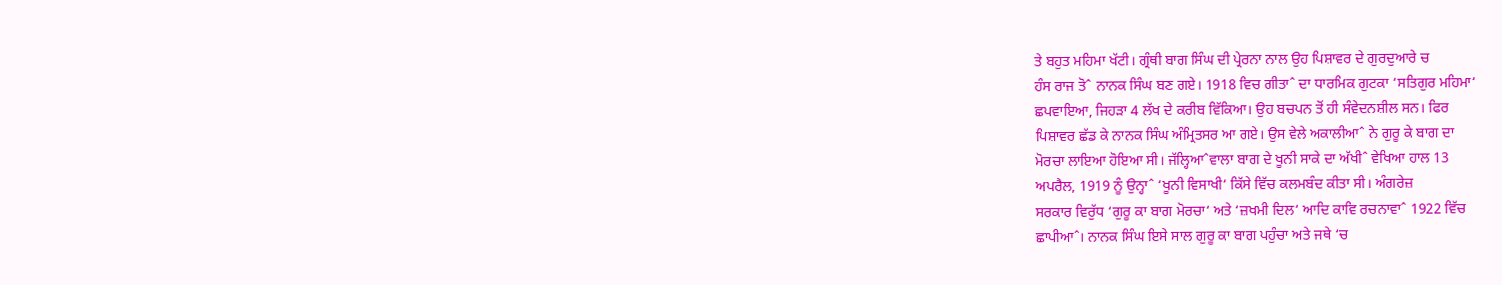ਤੇ ਬਹੁਤ ਮਹਿਮਾ ਖੱਟੀ। ਗ੍ਰੰਥੀ ਬਾਗ ਸਿੰਘ ਦੀ ਪ੍ਰੇਰਨਾ ਨਾਲ ਉਹ ਪਿਸ਼ਾਵਰ ਦੇ ਗੁਰਦੁਆਰੇ ਚ
ਹੰਸ ਰਾਜ ਤੋˆ ਨਾਨਕ ਸਿੰਘ ਬਣ ਗਏ। 1918 ਵਿਚ ਗੀਤਾˆ ਦਾ ਧਾਰਮਿਕ ਗੁਟਕਾ ‘ਸਤਿਗੁਰ ਮਹਿਮਾ‘
ਛਪਵਾਇਆ, ਜਿਹੜਾ 4 ਲੱਖ ਦੇ ਕਰੀਬ ਵਿੱਕਿਆ। ਉਹ ਬਚਪਨ ਤੋਂ ਹੀ ਸੰਵੇਦਨਸ਼ੀਲ ਸਨ। ਫਿਰ
ਪਿਸ਼ਾਵਰ ਛੱਡ ਕੇ ਨਾਨਕ ਸਿੰਘ ਅੰਮ੍ਰਿਤਸਰ ਆ ਗਏ। ਉਸ ਵੇਲੇ ਅਕਾਲੀਆˆ ਨੇ ਗੁਰੂ ਕੇ ਬਾਗ ਦਾ
ਮੋਰਚਾ ਲਾਇਆ ਹੋਇਆ ਸੀ। ਜੱਲ੍ਹਿਆˆਵਾਲਾ ਬਾਗ ਦੇ ਖੂਨੀ ਸਾਕੇ ਦਾ ਅੱਖੀˆ ਵੇਖਿਆ ਹਾਲ 13
ਅਪਰੈਲ, 1919 ਨੂੰ ਉਨ੍ਹਾˆ ‘ਖੂਨੀ ਵਿਸਾਖੀ‘ ਕਿੱਸੇ ਵਿੱਚ ਕਲਮਬੰਦ ਕੀਤਾ ਸੀ। ਅੰਗਰੇਜ਼
ਸਰਕਾਰ ਵਿਰੁੱਧ ‘ਗੁਰੂ ਕਾ ਬਾਗ ਮੋਰਚਾ‘ ਅਤੇ ‘ਜ਼ਖਮੀ ਦਿਲ‘ ਆਦਿ ਕਾਵਿ ਰਚਨਾਵਾˆ 1922 ਵਿੱਚ
ਛਾਪੀਆˆ। ਨਾਨਕ ਸਿੰਘ ਇਸੇ ਸਾਲ ਗੁਰੂ ਕਾ ਬਾਗ ਪਹੁੰਚਾ ਅਤੇ ਜਥੇ ‘ਚ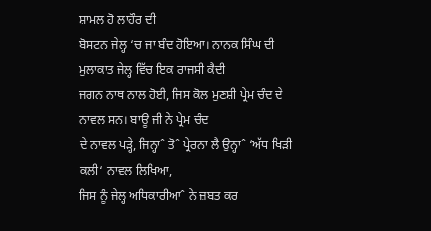ਸ਼ਾਮਲ ਹੋ ਲਾਹੌਰ ਦੀ
ਬੋਸਟਨ ਜੇਲ੍ਹ ‘ਚ ਜਾ ਬੰਦ ਹੋਇਆ। ਨਾਨਕ ਸਿੰਘ ਦੀ ਮੁਲਾਕਾਤ ਜੇਲ੍ਹ ਵਿੱਚ ਇਕ ਰਾਜਸੀ ਕੈਦੀ
ਜਗਨ ਨਾਥ ਨਾਲ ਹੋਈ, ਜਿਸ ਕੋਲ ਮੁਣਸ਼ੀ ਪ੍ਰੇਮ ਚੰਦ ਦੇ ਨਾਵਲ ਸਨ। ਬਾਊ ਜੀ ਨੇ ਪ੍ਰੇਮ ਚੰਦ
ਦੇ ਨਾਵਲ ਪੜ੍ਹੇ, ਜਿਨ੍ਹਾˆ ਤੋˆ ਪ੍ਰੇਰਨਾ ਲੈ ਉਨ੍ਹਾˆ ‘ਅੱਧ ਖਿੜੀ ਕਲੀ‘ ਨਾਵਲ ਲਿਖਿਆ,
ਜਿਸ ਨੂੰ ਜੇਲ੍ਹ ਅਧਿਕਾਰੀਆˆ ਨੇ ਜ਼ਬਤ ਕਰ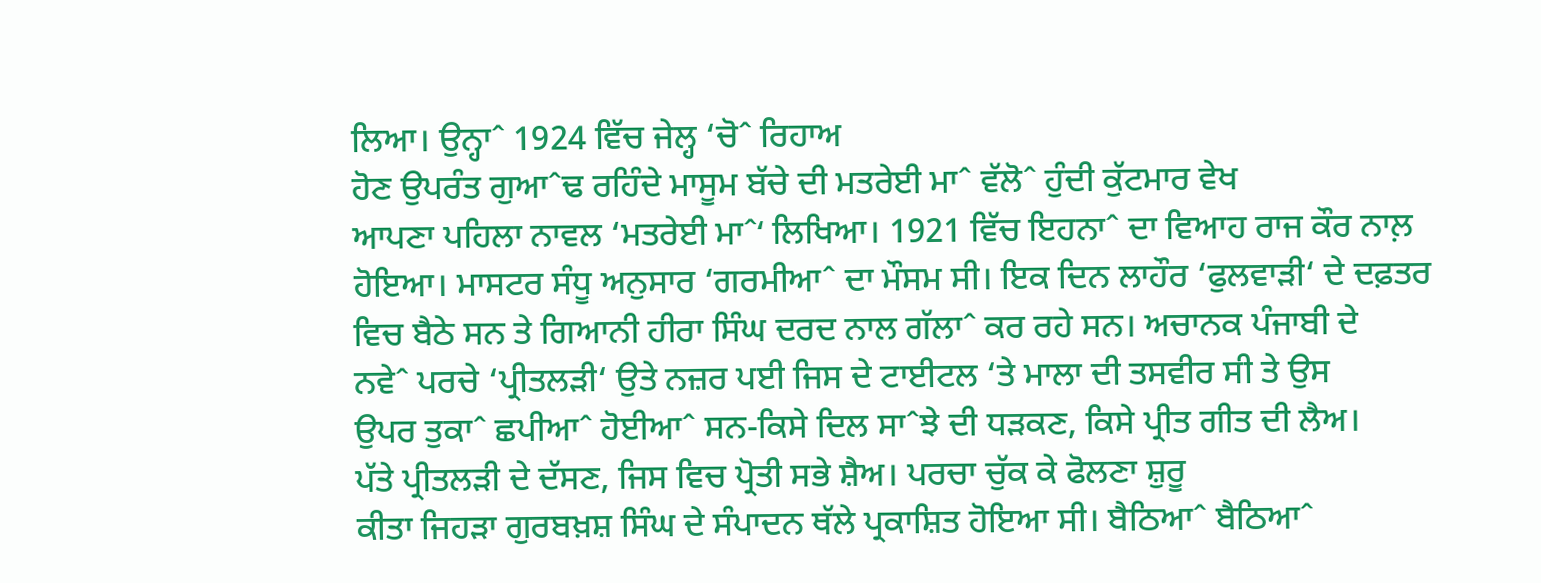ਲਿਆ। ਉਨ੍ਹਾˆ 1924 ਵਿੱਚ ਜੇਲ੍ਹ ‘ਚੋˆ ਰਿਹਾਅ
ਹੋਣ ਉਪਰੰਤ ਗੁਆˆਢ ਰਹਿੰਦੇ ਮਾਸੂਮ ਬੱਚੇ ਦੀ ਮਤਰੇਈ ਮਾˆ ਵੱਲੋˆ ਹੁੰਦੀ ਕੁੱਟਮਾਰ ਵੇਖ
ਆਪਣਾ ਪਹਿਲਾ ਨਾਵਲ ‘ਮਤਰੇਈ ਮਾˆ‘ ਲਿਖਿਆ। 1921 ਵਿੱਚ ਇਹਨਾˆ ਦਾ ਵਿਆਹ ਰਾਜ ਕੌਰ ਨਾਲ਼
ਹੋਇਆ। ਮਾਸਟਰ ਸੰਧੂ ਅਨੁਸਾਰ ‘ਗਰਮੀਆˆ ਦਾ ਮੌਸਮ ਸੀ। ਇਕ ਦਿਨ ਲਾਹੌਰ ‘ਫੁਲਵਾੜੀ‘ ਦੇ ਦਫ਼ਤਰ
ਵਿਚ ਬੈਠੇ ਸਨ ਤੇ ਗਿਆਨੀ ਹੀਰਾ ਸਿੰਘ ਦਰਦ ਨਾਲ ਗੱਲਾˆ ਕਰ ਰਹੇ ਸਨ। ਅਚਾਨਕ ਪੰਜਾਬੀ ਦੇ
ਨਵੇˆ ਪਰਚੇ ‘ਪ੍ਰੀਤਲੜੀ‘ ਉਤੇ ਨਜ਼ਰ ਪਈ ਜਿਸ ਦੇ ਟਾਈਟਲ ‘ਤੇ ਮਾਲਾ ਦੀ ਤਸਵੀਰ ਸੀ ਤੇ ਉਸ
ਉਪਰ ਤੁਕਾˆ ਛਪੀਆˆ ਹੋਈਆˆ ਸਨ-ਕਿਸੇ ਦਿਲ ਸਾˆਝੇ ਦੀ ਧੜਕਣ, ਕਿਸੇ ਪ੍ਰੀਤ ਗੀਤ ਦੀ ਲੈਅ।
ਪੱਤੇ ਪ੍ਰੀਤਲੜੀ ਦੇ ਦੱਸਣ, ਜਿਸ ਵਿਚ ਪ੍ਰੋਤੀ ਸਭੇ ਸ਼ੈਅ। ਪਰਚਾ ਚੁੱਕ ਕੇ ਫੋਲਣਾ ਸ਼ੁਰੂ
ਕੀਤਾ ਜਿਹੜਾ ਗੁਰਬਖ਼ਸ਼ ਸਿੰਘ ਦੇ ਸੰਪਾਦਨ ਥੱਲੇ ਪ੍ਰਕਾਸ਼ਿਤ ਹੋਇਆ ਸੀ। ਬੈਠਿਆˆ ਬੈਠਿਆˆ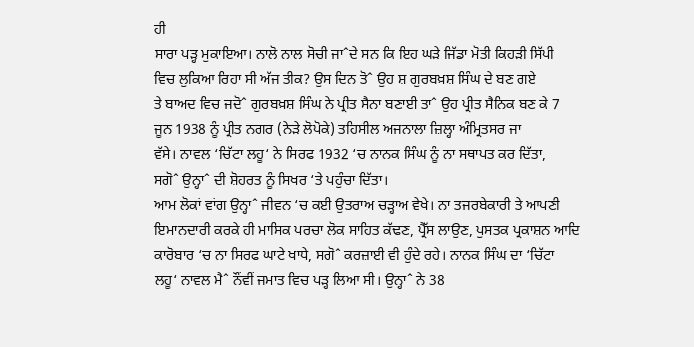ਹੀ
ਸਾਰਾ ਪੜ੍ਹ ਮੁਕਾਇਆ। ਨਾਲੋ ਨਾਲ ਸੋਚੀ ਜਾˆਦੇ ਸਨ ਕਿ ਇਹ ਘੜੇ ਜਿੱਡਾ ਮੋਤੀ ਕਿਹੜੀ ਸਿੱਪੀ
ਵਿਚ ਲੁਕਿਆ ਰਿਹਾ ਸੀ ਅੱਜ ਤੀਕ? ਉਸ ਦਿਨ ਤੋˆ ਉਹ ਸ਼ ਗੁਰਬਖ਼ਸ਼ ਸਿੰਘ ਦੇ ਬਣ ਗਏ
ਤੇ ਬਾਅਦ ਵਿਚ ਜਦੋˆ ਗੁਰਬਖ਼ਸ਼ ਸਿੰਘ ਨੇ ਪ੍ਰੀਤ ਸੈਨਾ ਬਣਾਈ ਤਾˆ ਉਹ ਪ੍ਰੀਤ ਸੈਨਿਕ ਬਣ ਕੇ 7
ਜੂਨ 1938 ਨੂੰ ਪ੍ਰੀਤ ਨਗਰ (ਨੇੜੇ ਲੋਪੋਕੇ) ਤਹਿਸੀਲ ਅਜਨਾਲਾ ਜ਼ਿਲ੍ਹਾ ਅੰਮ੍ਰਿਤਸਰ ਜਾ
ਵੱਸੇ। ਨਾਵਲ ‘ਚਿੱਟਾ ਲਹੂ‘ ਨੇ ਸਿਰਫ 1932 ‘ਚ ਨਾਨਕ ਸਿੰਘ ਨੂੰ ਨਾ ਸਥਾਪਤ ਕਰ ਦਿੱਤਾ,
ਸਗੋˆ ਉਨ੍ਹਾˆ ਦੀ ਸ਼ੋਹਰਤ ਨੂੰ ਸਿਖਰ ‘ਤੇ ਪਹੁੰਚਾ ਦਿੱਤਾ।
ਆਮ ਲੋਕਾਂ ਵਾਂਗ ਉਨ੍ਹਾˆ ਜੀਵਨ ‘ਚ ਕਈ ਉਤਰਾਅ ਚੜ੍ਹਾਅ ਵੇਖੇ। ਨਾ ਤਜਰਬੇਕਾਰੀ ਤੇ ਆਪਣੀ
ਇਮਾਨਦਾਰੀ ਕਰਕੇ ਹੀ ਮਾਸਿਕ ਪਰਚਾ ਲੋਕ ਸਾਹਿਤ ਕੱਢਣ, ਪ੍ਰੈੱਸ ਲਾਉਣ, ਪੁਸਤਕ ਪ੍ਰਕਾਸ਼ਨ ਆਦਿ
ਕਾਰੋਬਾਰ ‘ਚ ਨਾ ਸਿਰਫ ਘਾਟੇ ਖਾਧੇ, ਸਗੋˆ ਕਰਜ਼ਾਈ ਵੀ ਹੁੰਦੇ ਰਹੇ। ਨਾਨਕ ਸਿੰਘ ਦਾ ‘ਚਿੱਟਾ
ਲਹੂ‘ ਨਾਵਲ ਮੈˆ ਨੌਂਵੀਂ ਜਮਾਤ ਵਿਚ ਪੜ੍ਹ ਲਿਆ ਸੀ। ਉਨ੍ਹਾˆ ਨੇ 38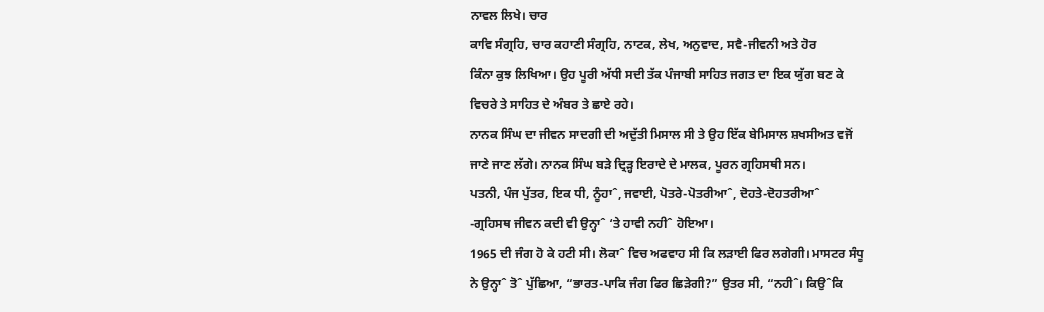ਨਾਵਲ ਲਿਖੇ। ਚਾਰ
ਕਾਵਿ ਸੰਗ੍ਰਹਿ, ਚਾਰ ਕਹਾਣੀ ਸੰਗ੍ਰਹਿ, ਨਾਟਕ, ਲੇਖ, ਅਨੁਵਾਦ, ਸਵੈ-ਜੀਵਨੀ ਅਤੇ ਹੋਰ
ਕਿੰਨਾ ਕੁਝ ਲਿਖਿਆ। ਉਹ ਪੂਰੀ ਅੱਧੀ ਸਦੀ ਤੱਕ ਪੰਜਾਬੀ ਸਾਹਿਤ ਜਗਤ ਦਾ ਇਕ ਯੁੱਗ ਬਣ ਕੇ
ਵਿਚਰੇ ਤੇ ਸਾਹਿਤ ਦੇ ਅੰਬਰ ਤੇ ਛਾਏ ਰਹੇ।
ਨਾਨਕ ਸਿੰਘ ਦਾ ਜੀਵਨ ਸਾਦਗੀ ਦੀ ਅਦੁੱਤੀ ਮਿਸਾਲ ਸੀ ਤੇ ਉਹ ਇੱਕ ਬੇਮਿਸਾਲ ਸ਼ਖਸੀਅਤ ਵਜੋਂ
ਜਾਣੇ ਜਾਣ ਲੱਗੇ। ਨਾਨਕ ਸਿੰਘ ਬੜੇ ਦ੍ਰਿੜ੍ਹ ਇਰਾਦੇ ਦੇ ਮਾਲਕ, ਪੂਰਨ ਗ੍ਰਹਿਸਥੀ ਸਨ।
ਪਤਨੀ, ਪੰਜ ਪੁੱਤਰ, ਇਕ ਧੀ, ਨੂੰਹਾˆ, ਜਵਾਈ, ਪੋਤਰੇ-ਪੋਤਰੀਆˆ, ਦੋਹਤੇ-ਦੋਹਤਰੀਆˆ
-ਗ੍ਰਹਿਸਥ ਜੀਵਨ ਕਦੀ ਵੀ ਉਨ੍ਹਾˆ ‘ਤੇ ਹਾਵੀ ਨਹੀˆ ਹੋਇਆ।
1965 ਦੀ ਜੰਗ ਹੋ ਕੇ ਹਟੀ ਸੀ। ਲੋਕਾˆ ਵਿਚ ਅਫਵਾਹ ਸੀ ਕਿ ਲੜਾਈ ਫਿਰ ਲਗੇਗੀ। ਮਾਸਟਰ ਸੰਧੂ
ਨੇ ਉਨ੍ਹਾˆ ਤੋˆ ਪੁੱਛਿਆ, “ਭਾਰਤ-ਪਾਕਿ ਜੰਗ ਫਿਰ ਛਿੜੇਗੀ?” ਉਤਰ ਸੀ, “ਨਹੀˆ। ਕਿਉˆਕਿ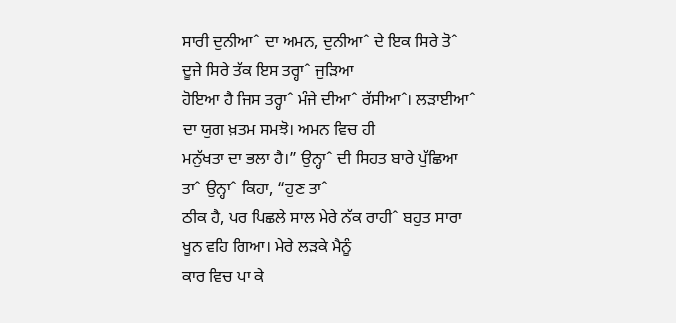ਸਾਰੀ ਦੁਨੀਆˆ ਦਾ ਅਮਨ, ਦੁਨੀਆˆ ਦੇ ਇਕ ਸਿਰੇ ਤੋˆ ਦੂਜੇ ਸਿਰੇ ਤੱਕ ਇਸ ਤਰ੍ਹਾˆ ਜੁੜਿਆ
ਹੋਇਆ ਹੈ ਜਿਸ ਤਰ੍ਹਾˆ ਮੰਜੇ ਦੀਆˆ ਰੱਸੀਆˆ। ਲੜਾਈਆˆ ਦਾ ਯੁਗ ਖ਼ਤਮ ਸਮਝੋ। ਅਮਨ ਵਿਚ ਹੀ
ਮਨੁੱਖਤਾ ਦਾ ਭਲਾ ਹੈ।” ਉਨ੍ਹਾˆ ਦੀ ਸਿਹਤ ਬਾਰੇ ਪੁੱਛਿਆ ਤਾˆ ਉਨ੍ਹਾˆ ਕਿਹਾ, “ਹੁਣ ਤਾˆ
ਠੀਕ ਹੈ, ਪਰ ਪਿਛਲੇ ਸਾਲ ਮੇਰੇ ਨੱਕ ਰਾਹੀˆ ਬਹੁਤ ਸਾਰਾ ਖੂਨ ਵਹਿ ਗਿਆ। ਮੇਰੇ ਲੜਕੇ ਮੈਨੂੰ
ਕਾਰ ਵਿਚ ਪਾ ਕੇ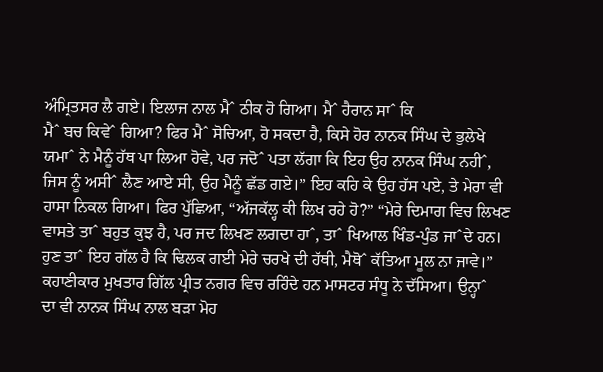ਅੰਮ੍ਰਿਤਸਰ ਲੈ ਗਏ। ਇਲਾਜ ਨਾਲ ਮੈˆ ਠੀਕ ਹੋ ਗਿਆ। ਮੈˆ ਹੈਰਾਨ ਸਾˆ ਕਿ
ਮੈˆ ਬਚ ਕਿਵੇˆ ਗਿਆ? ਫਿਰ ਮੈˆ ਸੋਚਿਆ, ਹੋ ਸਕਦਾ ਹੈ, ਕਿਸੇ ਹੋਰ ਨਾਨਕ ਸਿੰਘ ਦੇ ਭੁਲੇਖੇ
ਯਮਾˆ ਨੇ ਮੈਨੂੰ ਹੱਥ ਪਾ ਲਿਆ ਹੋਵੇ, ਪਰ ਜਦੋˆ ਪਤਾ ਲੱਗਾ ਕਿ ਇਹ ਉਹ ਨਾਨਕ ਸਿੰਘ ਨਹੀˆ,
ਜਿਸ ਨੂੰ ਅਸੀˆ ਲੈਣ ਆਏ ਸੀ, ਉਹ ਮੈਨੂੰ ਛੱਡ ਗਏ।” ਇਹ ਕਹਿ ਕੇ ਉਹ ਹੱਸ ਪਏ, ਤੇ ਮੇਰਾ ਵੀ
ਹਾਸਾ ਨਿਕਲ ਗਿਆ। ਫਿਰ ਪੁੱਛਿਆ, “ਅੱਜਕੱਲ੍ਹ ਕੀ ਲਿਖ ਰਹੇ ਹੋ?” “ਮੇਰੇ ਦਿਮਾਗ ਵਿਚ ਲਿਖਣ
ਵਾਸਤੇ ਤਾˆ ਬਹੁਤ ਕੁਝ ਹੈ, ਪਰ ਜਦ ਲਿਖਣ ਲਗਦਾ ਹਾˆ, ਤਾˆ ਖਿਆਲ ਖਿੰਡ-ਪੁੰਡ ਜਾˆਦੇ ਹਨ।
ਹੁਣ ਤਾˆ ਇਹ ਗੱਲ ਹੈ ਕਿ ਢਿਲਕ ਗਈ ਮੇਰੇ ਚਰਖੇ ਦੀ ਹੱਥੀ, ਮੈਥੋˆ ਕੱਤਿਆ ਮੂਲ ਨਾ ਜਾਵੇ।”
ਕਹਾਣੀਕਾਰ ਮੁਖਤਾਰ ਗਿੱਲ ਪ੍ਰੀਤ ਨਗਰ ਵਿਚ ਰਹਿੰਦੇ ਹਨ ਮਾਸਟਰ ਸੰਧੂ ਨੇ ਦੱਸਿਆ। ਉਨ੍ਹਾˆ
ਦਾ ਵੀ ਨਾਨਕ ਸਿੰਘ ਨਾਲ ਬੜਾ ਮੋਹ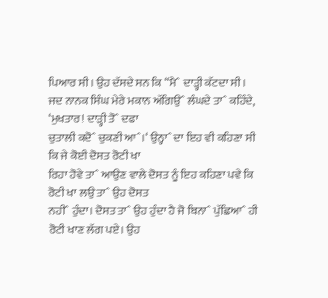ਪਿਆਰ ਸੀ। ਉਹ ਦੱਸਦੇ ਸਨ ਕਿ “ਮੈˆ ਦਾੜ੍ਹੀ ਕੱਟਦਾ ਸੀ।
ਜਦ ਨਾਨਕ ਸਿੰਘ ਮੇਰੇ ਮਕਾਨ ਅੱਗਿਉˆ ਲੰਘਦੇ ਤਾˆ ਕਹਿੰਦੇ, ‘ਮੁਖਤਾਰ! ਦਾੜ੍ਹੀ ਤੋˆ ਦਫਾ
ਚੁਤਾਲੀ ਕਦੋˆ ਚੁਕਣੀ ਆˆ।‘ ਉਨ੍ਹਾˆ ਦਾ ਇਹ ਵੀ ਕਹਿਣਾ ਸੀ ਕਿ ਜੇ ਕੋਈ ਦੋਸਤ ਰੋਟੀ ਖਾ
ਰਿਹਾ ਹੋਵੇ ਤਾˆ ਆਉਣ ਵਾਲੇ ਦੋਸਤ ਨੂੰ ਇਹ ਕਹਿਣਾ ਪਵੇ ਕਿ ਰੋਟੀ ਖਾ ਲਉ ਤਾˆ ਉਹ ਦੋਸਤ
ਨਹੀˆ ਹੁੰਦਾ। ਦੋਸਤ ਤਾˆ ਉਹ ਹੁੰਦਾ ਹੈ ਜੋ ਬਿਨਾˆ ਪੁੱਛਿਆˆ ਹੀ ਰੋਟੀ ਖਾਣ ਲੱਗ ਪਏ। ਉਹ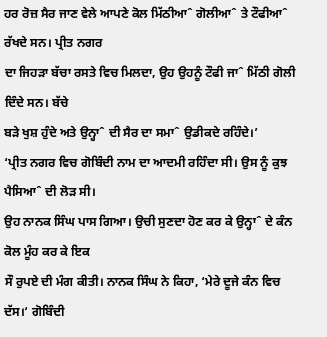ਹਰ ਰੋਜ਼ ਸੈਰ ਜਾਣ ਵੇਲੇ ਆਪਣੇ ਕੋਲ ਮਿੱਠੀਆˆ ਗੋਲੀਆˆ ਤੇ ਟੌਫੀਆˆ ਰੱਖਦੇ ਸਨ। ਪ੍ਰੀਤ ਨਗਰ
ਦਾ ਜਿਹੜਾ ਬੱਚਾ ਰਸਤੇ ਵਿਚ ਮਿਲਦਾ, ਉਹ ਉਹਨੂੰ ਟੌਫੀ ਜਾˆ ਮਿੱਠੀ ਗੋਲੀ ਦਿੰਦੇ ਸਨ। ਬੱਚੇ
ਬੜੇ ਖੁਸ਼ ਹੁੰਦੇ ਅਤੇ ਉਨ੍ਹਾˆ ਦੀ ਸੈਰ ਦਾ ਸਮਾˆ ਉਡੀਕਦੇ ਰਹਿੰਦੇ।’
‘ਪ੍ਰੀਤ ਨਗਰ ਵਿਚ ਗੋਬਿੰਦੀ ਨਾਮ ਦਾ ਆਦਮੀ ਰਹਿੰਦਾ ਸੀ। ਉਸ ਨੂੰ ਕੁਝ ਪੈਸਿਆˆ ਦੀ ਲੋੜ ਸੀ।
ਉਹ ਨਾਨਕ ਸਿੰਘ ਪਾਸ ਗਿਆ। ਉਚੀ ਸੁਣਦਾ ਹੋਣ ਕਰ ਕੇ ਉਨ੍ਹਾˆ ਦੇ ਕੰਨ ਕੋਲ ਮੂੰਹ ਕਰ ਕੇ ਇਕ
ਸੌ ਰੁਪਏ ਦੀ ਮੰਗ ਕੀਤੀ। ਨਾਨਕ ਸਿੰਘ ਨੇ ਕਿਹਾ, ‘ਮੇਰੇ ਦੂਜੇ ਕੰਨ ਵਿਚ ਦੱਸ।‘ ਗੋਬਿੰਦੀ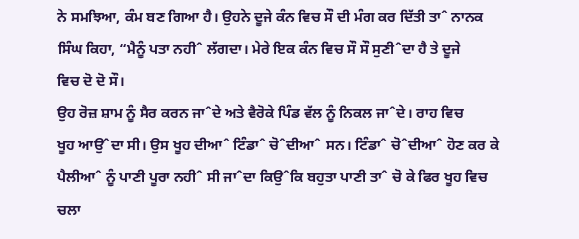ਨੇ ਸਮਝਿਆ, ਕੰਮ ਬਣ ਗਿਆ ਹੈ। ਉਹਨੇ ਦੂਜੇ ਕੰਨ ਵਿਚ ਸੌ ਦੀ ਮੰਗ ਕਰ ਦਿੱਤੀ ਤਾˆ ਨਾਨਕ
ਸਿੰਘ ਕਿਹਾ, “ਮੈਨੂੰ ਪਤਾ ਨਹੀˆ ਲੱਗਦਾ। ਮੇਰੇ ਇਕ ਕੰਨ ਵਿਚ ਸੌ ਸੌ ਸੁਣੀˆਦਾ ਹੈ ਤੇ ਦੂਜੇ
ਵਿਚ ਦੋ ਦੋ ਸੌ।
ਉਹ ਰੋਜ਼ ਸ਼ਾਮ ਨੂੰ ਸੈਰ ਕਰਨ ਜਾˆਦੇ ਅਤੇ ਵੈਰੋਕੇ ਪਿੰਡ ਵੱਲ ਨੂੰ ਨਿਕਲ ਜਾˆਦੇ। ਰਾਹ ਵਿਚ
ਖੂਹ ਆਉˆਦਾ ਸੀ। ਉਸ ਖੂਹ ਦੀਆˆ ਟਿੰਡਾˆ ਚੋˆਦੀਆˆ ਸਨ। ਟਿੰਡਾˆ ਚੋˆਦੀਆˆ ਹੋਣ ਕਰ ਕੇ
ਪੈਲੀਆˆ ਨੂੰ ਪਾਣੀ ਪੂਰਾ ਨਹੀˆ ਸੀ ਜਾˆਦਾ ਕਿਉˆਕਿ ਬਹੁਤਾ ਪਾਣੀ ਤਾˆ ਚੋ ਕੇ ਫਿਰ ਖੂਹ ਵਿਚ
ਚਲਾ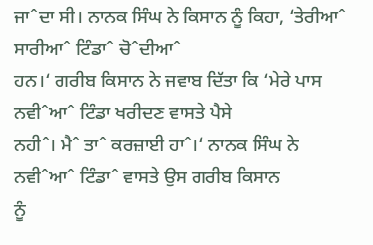ਜਾˆਦਾ ਸੀ। ਨਾਨਕ ਸਿੰਘ ਨੇ ਕਿਸਾਨ ਨੂੰ ਕਿਹਾ, ‘ਤੇਰੀਆˆ ਸਾਰੀਆˆ ਟਿੰਡਾˆ ਚੋˆਦੀਆˆ
ਹਨ।‘ ਗਰੀਬ ਕਿਸਾਨ ਨੇ ਜਵਾਬ ਦਿੱਤਾ ਕਿ ‘ਮੇਰੇ ਪਾਸ ਨਵੀˆਆˆ ਟਿੰਡਾ ਖਰੀਦਣ ਵਾਸਤੇ ਪੈਸੇ
ਨਹੀˆ। ਮੈˆ ਤਾˆ ਕਰਜ਼ਾਈ ਹਾˆ।‘ ਨਾਨਕ ਸਿੰਘ ਨੇ ਨਵੀˆਆˆ ਟਿੰਡਾˆ ਵਾਸਤੇ ਉਸ ਗਰੀਬ ਕਿਸਾਨ
ਨੂੰ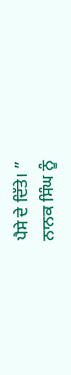ਪੈਸੇ ਦੇ ਦਿੱਤੇ। ”
ਨਾਨਕ ਸਿੰਘ ਨੂੰ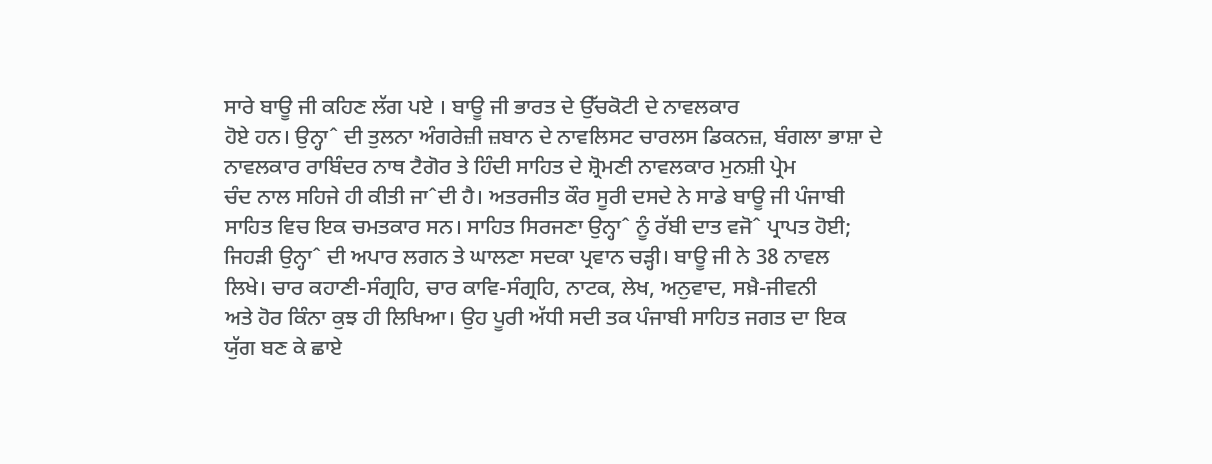ਸਾਰੇ ਬਾਊ ਜੀ ਕਹਿਣ ਲੱਗ ਪਏ । ਬਾਊ ਜੀ ਭਾਰਤ ਦੇ ਉੱਚਕੋਟੀ ਦੇ ਨਾਵਲਕਾਰ
ਹੋਏ ਹਨ। ਉਨ੍ਹਾˆ ਦੀ ਤੁਲਨਾ ਅੰਗਰੇਜ਼ੀ ਜ਼ਬਾਨ ਦੇ ਨਾਵਲਿਸਟ ਚਾਰਲਸ ਡਿਕਨਜ਼, ਬੰਗਲਾ ਭਾਸ਼ਾ ਦੇ
ਨਾਵਲਕਾਰ ਰਾਬਿੰਦਰ ਨਾਥ ਟੈਗੋਰ ਤੇ ਹਿੰਦੀ ਸਾਹਿਤ ਦੇ ਸ਼੍ਰੋਮਣੀ ਨਾਵਲਕਾਰ ਮੁਨਸ਼ੀ ਪ੍ਰੇਮ
ਚੰਦ ਨਾਲ ਸਹਿਜੇ ਹੀ ਕੀਤੀ ਜਾˆਦੀ ਹੈ। ਅਤਰਜੀਤ ਕੌਰ ਸੂਰੀ ਦਸਦੇ ਨੇ ਸਾਡੇ ਬਾਊ ਜੀ ਪੰਜਾਬੀ
ਸਾਹਿਤ ਵਿਚ ਇਕ ਚਮਤਕਾਰ ਸਨ। ਸਾਹਿਤ ਸਿਰਜਣਾ ਉਨ੍ਹਾˆ ਨੂੰ ਰੱਬੀ ਦਾਤ ਵਜੋˆ ਪ੍ਰਾਪਤ ਹੋਈ;
ਜਿਹੜੀ ਉਨ੍ਹਾˆ ਦੀ ਅਪਾਰ ਲਗਨ ਤੇ ਘਾਲਣਾ ਸਦਕਾ ਪ੍ਰਵਾਨ ਚੜ੍ਹੀ। ਬਾਊ ਜੀ ਨੇ 38 ਨਾਵਲ
ਲਿਖੇ। ਚਾਰ ਕਹਾਣੀ-ਸੰਗ੍ਰਹਿ, ਚਾਰ ਕਾਵਿ-ਸੰਗ੍ਰਹਿ, ਨਾਟਕ, ਲੇਖ, ਅਨੁਵਾਦ, ਸਖ਼ੈ-ਜੀਵਨੀ
ਅਤੇ ਹੋਰ ਕਿੰਨਾ ਕੁਝ ਹੀ ਲਿਖਿਆ। ਉਹ ਪੂਰੀ ਅੱਧੀ ਸਦੀ ਤਕ ਪੰਜਾਬੀ ਸਾਹਿਤ ਜਗਤ ਦਾ ਇਕ
ਯੁੱਗ ਬਣ ਕੇ ਛਾਏ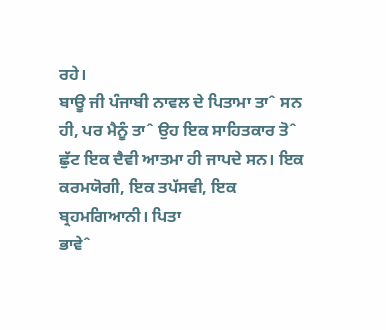ਰਹੇ।
ਬਾਊ ਜੀ ਪੰਜਾਬੀ ਨਾਵਲ ਦੇ ਪਿਤਾਮਾ ਤਾˆ ਸਨ ਹੀ, ਪਰ ਮੈਨੂੰ ਤਾˆ ਉਹ ਇਕ ਸਾਹਿਤਕਾਰ ਤੋˆ
ਛੁੱਟ ਇਕ ਦੈਵੀ ਆਤਮਾ ਹੀ ਜਾਪਦੇ ਸਨ। ਇਕ ਕਰਮਯੋਗੀ, ਇਕ ਤਪੱਸਵੀ, ਇਕ ਬ੍ਰਹਮਗਿਆਨੀ। ਪਿਤਾ
ਭਾਵੇˆ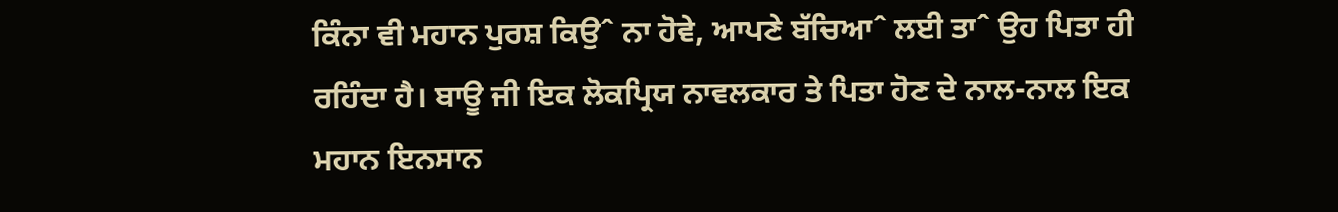ਕਿੰਨਾ ਵੀ ਮਹਾਨ ਪੁਰਸ਼ ਕਿਉˆ ਨਾ ਹੋਵੇ, ਆਪਣੇ ਬੱਚਿਆˆ ਲਈ ਤਾˆ ਉਹ ਪਿਤਾ ਹੀ
ਰਹਿੰਦਾ ਹੈ। ਬਾਊ ਜੀ ਇਕ ਲੋਕਪ੍ਰਿਯ ਨਾਵਲਕਾਰ ਤੇ ਪਿਤਾ ਹੋਣ ਦੇ ਨਾਲ-ਨਾਲ ਇਕ ਮਹਾਨ ਇਨਸਾਨ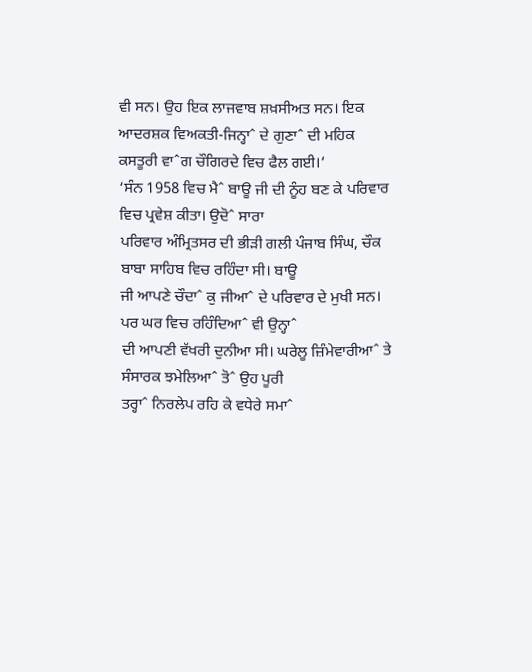ਵੀ ਸਨ। ਉਹ ਇਕ ਲਾਜਵਾਬ ਸ਼ਖ਼ਸੀਅਤ ਸਨ। ਇਕ ਆਦਰਸ਼ਕ ਵਿਅਕਤੀ-ਜਿਨ੍ਹਾˆ ਦੇ ਗੁਣਾˆ ਦੀ ਮਹਿਕ
ਕਸਤੂਰੀ ਵਾˆਗ ਚੌਗਿਰਦੇ ਵਿਚ ਫੈਲ ਗਈ।’
‘ਸੰਨ 1958 ਵਿਚ ਮੈˆ ਬਾਊ ਜੀ ਦੀ ਨੂੰਹ ਬਣ ਕੇ ਪਰਿਵਾਰ ਵਿਚ ਪ੍ਰਵੇਸ਼ ਕੀਤਾ। ਉਦੋˆ ਸਾਰਾ
ਪਰਿਵਾਰ ਅੰਮ੍ਰਿਤਸਰ ਦੀ ਭੀੜੀ ਗਲੀ ਪੰਜਾਬ ਸਿੰਘ, ਚੌਕ ਬਾਬਾ ਸਾਹਿਬ ਵਿਚ ਰਹਿੰਦਾ ਸੀ। ਬਾਊ
ਜੀ ਆਪਣੇ ਚੌਦਾˆ ਕੁ ਜੀਆˆ ਦੇ ਪਰਿਵਾਰ ਦੇ ਮੁਖੀ ਸਨ। ਪਰ ਘਰ ਵਿਚ ਰਹਿੰਦਿਆˆ ਵੀ ਉਨ੍ਹਾˆ
ਦੀ ਆਪਣੀ ਵੱਖਰੀ ਦੁਨੀਆ ਸੀ। ਘਰੇਲੂ ਜ਼ਿੰਮੇਵਾਰੀਆˆ ਤੇ ਸੰਸਾਰਕ ਝਮੇਲਿਆˆ ਤੋˆ ਉਹ ਪੂਰੀ
ਤਰ੍ਹਾˆ ਨਿਰਲੇਪ ਰਹਿ ਕੇ ਵਧੇਰੇ ਸਮਾˆ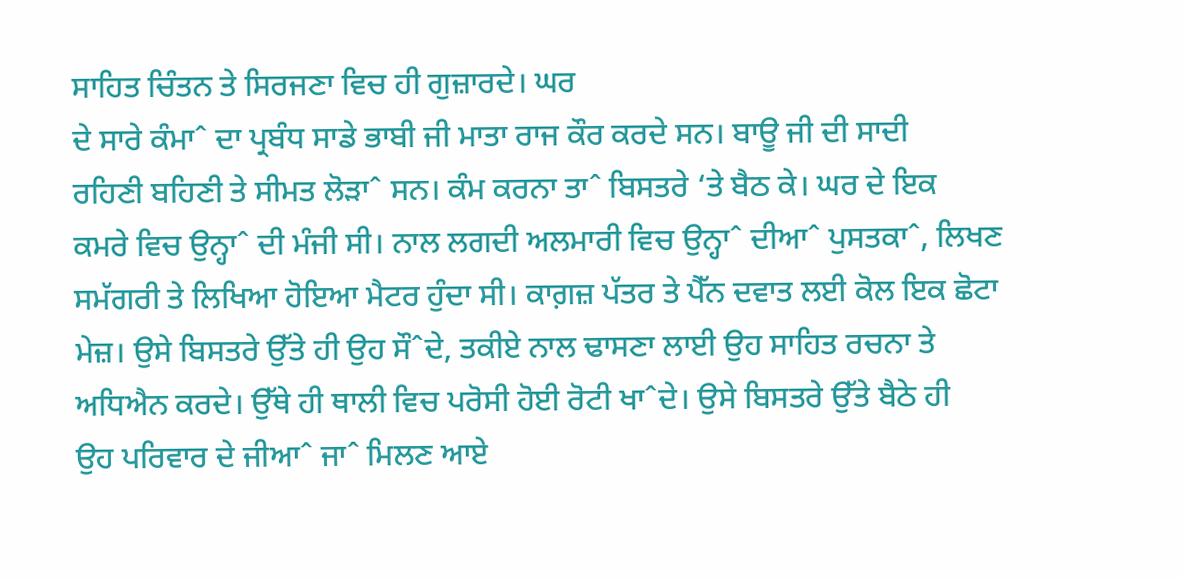ਸਾਹਿਤ ਚਿੰਤਨ ਤੇ ਸਿਰਜਣਾ ਵਿਚ ਹੀ ਗੁਜ਼ਾਰਦੇ। ਘਰ
ਦੇ ਸਾਰੇ ਕੰਮਾˆ ਦਾ ਪ੍ਰਬੰਧ ਸਾਡੇ ਭਾਬੀ ਜੀ ਮਾਤਾ ਰਾਜ ਕੌਰ ਕਰਦੇ ਸਨ। ਬਾਊ ਜੀ ਦੀ ਸਾਦੀ
ਰਹਿਣੀ ਬਹਿਣੀ ਤੇ ਸੀਮਤ ਲੋੜਾˆ ਸਨ। ਕੰਮ ਕਰਨਾ ਤਾˆ ਬਿਸਤਰੇ ‘ਤੇ ਬੈਠ ਕੇ। ਘਰ ਦੇ ਇਕ
ਕਮਰੇ ਵਿਚ ਉਨ੍ਹਾˆ ਦੀ ਮੰਜੀ ਸੀ। ਨਾਲ ਲਗਦੀ ਅਲਮਾਰੀ ਵਿਚ ਉਨ੍ਹਾˆ ਦੀਆˆ ਪੁਸਤਕਾˆ, ਲਿਖਣ
ਸਮੱਗਰੀ ਤੇ ਲਿਖਿਆ ਹੋਇਆ ਮੈਟਰ ਹੁੰਦਾ ਸੀ। ਕਾਗ਼ਜ਼ ਪੱਤਰ ਤੇ ਪੈੱਨ ਦਵਾਤ ਲਈ ਕੋਲ ਇਕ ਛੋਟਾ
ਮੇਜ਼। ਉਸੇ ਬਿਸਤਰੇ ਉੱਤੇ ਹੀ ਉਹ ਸੌˆਦੇ, ਤਕੀਏ ਨਾਲ ਢਾਸਣਾ ਲਾਈ ਉਹ ਸਾਹਿਤ ਰਚਨਾ ਤੇ
ਅਧਿਐਨ ਕਰਦੇ। ਉੱਥੇ ਹੀ ਥਾਲੀ ਵਿਚ ਪਰੋਸੀ ਹੋਈ ਰੋਟੀ ਖਾˆਦੇ। ਉਸੇ ਬਿਸਤਰੇ ਉੱਤੇ ਬੈਠੇ ਹੀ
ਉਹ ਪਰਿਵਾਰ ਦੇ ਜੀਆˆ ਜਾˆ ਮਿਲਣ ਆਏ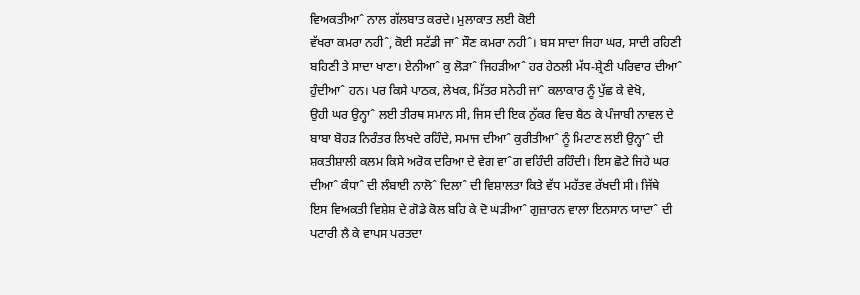ਵਿਅਕਤੀਆˆ ਨਾਲ ਗੱਲਬਾਤ ਕਰਦੇ। ਮੁਲਾਕਾਤ ਲਈ ਕੋਈ
ਵੱਖਰਾ ਕਮਰਾ ਨਹੀˆ, ਕੋਈ ਸਟੱਡੀ ਜਾˆ ਸੌਣ ਕਮਰਾ ਨਹੀˆ। ਬਸ ਸਾਦਾ ਜਿਹਾ ਘਰ, ਸਾਦੀ ਰਹਿਣੀ
ਬਹਿਣੀ ਤੇ ਸਾਦਾ ਖਾਣਾ। ਏਨੀਆˆ ਕੁ ਲੋੜਾˆ ਜਿਹੜੀਆˆ ਹਰ ਹੇਠਲੀ ਮੱਧ-ਸ਼੍ਰੇਣੀ ਪਰਿਵਾਰ ਦੀਆˆ
ਹੁੰਦੀਆˆ ਹਨ। ਪਰ ਕਿਸੇ ਪਾਠਕ, ਲੇਖਕ, ਮਿੱਤਰ ਸਨੇਹੀ ਜਾˆ ਕਲਾਕਾਰ ਨੂੰ ਪੁੱਛ ਕੇ ਵੇਖੋ,
ਉਹੀ ਘਰ ਉਨ੍ਹਾˆ ਲਈ ਤੀਰਥ ਸਮਾਨ ਸੀ, ਜਿਸ ਦੀ ਇਕ ਨੁੱਕਰ ਵਿਚ ਬੈਠ ਕੇ ਪੰਜਾਬੀ ਨਾਵਲ ਦੇ
ਬਾਬਾ ਬੋਹੜ ਨਿਰੰਤਰ ਲਿਖਦੇ ਰਹਿੰਦੇ, ਸਮਾਜ ਦੀਆˆ ਕੁਰੀਤੀਆˆ ਨੂੰ ਮਿਟਾਣ ਲਈ ਉਨ੍ਹਾˆ ਦੀ
ਸ਼ਕਤੀਸ਼ਾਲੀ ਕਲਮ ਕਿਸੇ ਅਰੋਕ ਦਰਿਆ ਦੇ ਵੇਗ ਵਾˆਗ ਵਹਿੰਦੀ ਰਹਿੰਦੀ। ਇਸ ਛੋਟੇ ਜਿਹੇ ਘਰ
ਦੀਆˆ ਕੰਧਾˆ ਦੀ ਲੰਬਾਈ ਨਾਲੋˆ ਦਿਲਾˆ ਦੀ ਵਿਸ਼ਾਲਤਾ ਕਿਤੇ ਵੱਧ ਮਹੱਤਵ ਰੱਖਦੀ ਸੀ। ਜਿੱਥੇ
ਇਸ ਵਿਅਕਤੀ ਵਿਸ਼ੇਸ਼ ਦੇ ਗੋਡੇ ਕੋਲ ਬਹਿ ਕੇ ਦੋ ਘੜੀਆˆ ਗੁਜ਼ਾਰਨ ਵਾਲਾ ਇਨਸਾਨ ਯਾਦਾˆ ਦੀ
ਪਟਾਰੀ ਲੈ ਕੇ ਵਾਪਸ ਪਰਤਦਾ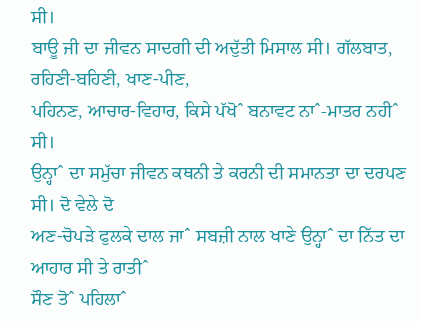ਸੀ।
ਬਾਊ ਜੀ ਦਾ ਜੀਵਨ ਸਾਦਗੀ ਦੀ ਅਦੁੱਤੀ ਮਿਸਾਲ ਸੀ। ਗੱਲਬਾਤ, ਰਹਿਣੀ-ਬਹਿਣੀ, ਖਾਣ-ਪੀਣ,
ਪਹਿਨਣ, ਆਚਾਰ-ਵਿਹਾਰ, ਕਿਸੇ ਪੱਖੋˆ ਬਨਾਵਟ ਨਾˆ-ਮਾਤਰ ਨਹੀˆ ਸੀ।
ਉਨ੍ਹਾˆ ਦਾ ਸਮੁੱਚਾ ਜੀਵਨ ਕਥਨੀ ਤੇ ਕਰਨੀ ਦੀ ਸਮਾਨਤਾ ਦਾ ਦਰਪਣ ਸੀ। ਦੋ ਵੇਲੇ ਦੋ
ਅਣ-ਚੋਪੜੇ ਫੁਲਕੇ ਦਾਲ ਜਾˆ ਸਬਜ਼ੀ ਨਾਲ ਖਾਣੇ ਉਨ੍ਹਾˆ ਦਾ ਨਿੱਤ ਦਾ ਆਹਾਰ ਸੀ ਤੇ ਰਾਤੀˆ
ਸੌਣ ਤੋˆ ਪਹਿਲਾˆ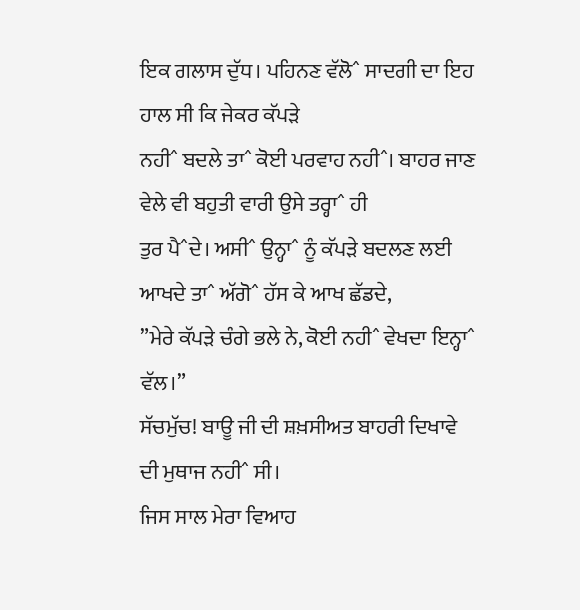ਇਕ ਗਲਾਸ ਦੁੱਧ। ਪਹਿਨਣ ਵੱਲੋˆ ਸਾਦਗੀ ਦਾ ਇਹ ਹਾਲ ਸੀ ਕਿ ਜੇਕਰ ਕੱਪੜੇ
ਨਹੀˆ ਬਦਲੇ ਤਾˆ ਕੋਈ ਪਰਵਾਹ ਨਹੀˆ। ਬਾਹਰ ਜਾਣ ਵੇਲੇ ਵੀ ਬਹੁਤੀ ਵਾਰੀ ਉਸੇ ਤਰ੍ਹਾˆ ਹੀ
ਤੁਰ ਪੈˆਦੇ। ਅਸੀˆ ਉਨ੍ਹਾˆ ਨੂੰ ਕੱਪੜੇ ਬਦਲਣ ਲਈ ਆਖਦੇ ਤਾˆ ਅੱਗੋˆ ਹੱਸ ਕੇ ਆਖ ਛੱਡਦੇ,
”ਮੇਰੇ ਕੱਪੜੇ ਚੰਗੇ ਭਲੇ ਨੇ, ਕੋਈ ਨਹੀˆ ਵੇਖਦਾ ਇਨ੍ਹਾˆ ਵੱਲ।”
ਸੱਚਮੁੱਚ! ਬਾਊ ਜੀ ਦੀ ਸ਼ਖ਼ਸੀਅਤ ਬਾਹਰੀ ਦਿਖਾਵੇ ਦੀ ਮੁਥਾਜ ਨਹੀˆ ਸੀ।
ਜਿਸ ਸਾਲ ਮੇਰਾ ਵਿਆਹ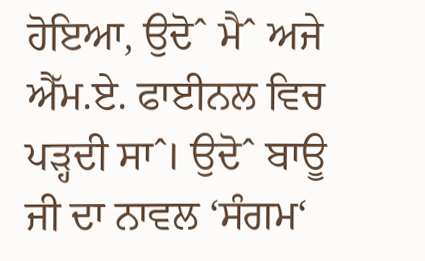ਹੋਇਆ, ਉਦੋˆ ਮੈˆ ਅਜੇ ਐੱਮ.ਏ. ਫਾਈਨਲ ਵਿਚ ਪੜ੍ਹਦੀ ਸਾˆ। ਉਦੋˆ ਬਾਊ
ਜੀ ਦਾ ਨਾਵਲ ‘ਸੰਗਮ‘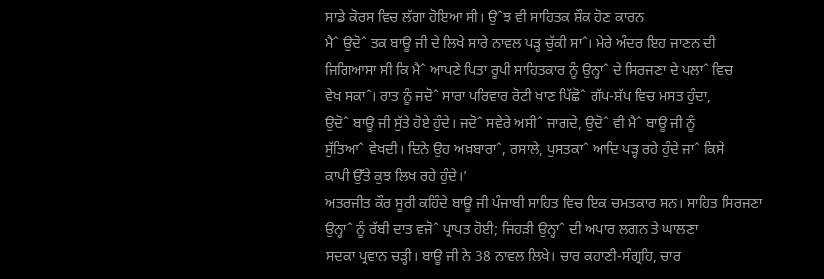ਸਾਡੇ ਕੋਰਸ ਵਿਚ ਲੱਗਾ ਹੋਇਆ ਸੀ। ਉˆਝ ਵੀ ਸਾਹਿਤਕ ਸ਼ੌਕ ਹੋਣ ਕਾਰਨ
ਮੈˆ ਉਦੋˆ ਤਕ ਬਾਊ ਜੀ ਦੇ ਲਿਖੇ ਸਾਰੇ ਨਾਵਲ ਪੜ੍ਹ ਚੁੱਕੀ ਸਾˆ। ਮੇਰੇ ਅੰਦਰ ਇਹ ਜਾਣਨ ਦੀ
ਜਿਗਿਆਸਾ ਸੀ ਕਿ ਮੈˆ ਆਪਣੇ ਪਿਤਾ ਰੂਪੀ ਸਾਹਿਤਕਾਰ ਨੂੰ ਉਨ੍ਹਾˆ ਦੇ ਸਿਰਜਣਾ ਦੇ ਪਲਾˆ ਵਿਚ
ਵੇਖ ਸਕਾˆ। ਰਾਤ ਨੂੰ ਜਦੋˆ ਸਾਰਾ ਪਰਿਵਾਰ ਰੋਟੀ ਖਾਣ ਪਿੱਛੋˆ ਗੱਪ-ਸ਼ੱਪ ਵਿਚ ਮਸਤ ਹੁੰਦਾ,
ਉਦੋˆ ਬਾਊ ਜੀ ਸੁੱਤੇ ਹੋਏ ਹੁੰਦੇ। ਜਦੋˆ ਸਵੇਰੇ ਅਸੀˆ ਜਾਗਦੇ, ਉਦੋˆ ਵੀ ਮੈˆ ਬਾਊ ਜੀ ਨੂੰ
ਸੁੱਤਿਆˆ ਵੇਖਦੀ। ਦਿਨੇ ਉਹ ਅਖ਼ਬਾਰਾˆ, ਰਸਾਲੇ, ਪੁਸਤਕਾˆ ਆਦਿ ਪੜ੍ਹ ਰਹੇ ਹੁੰਦੇ ਜਾˆ ਕਿਸੇ
ਕਾਪੀ ਉੱਤੇ ਕੁਝ ਲਿਖ ਰਹੇ ਹੁੰਦੇ।’
ਅਤਰਜੀਤ ਕੌਰ ਸੂਰੀ ਕਹਿੰਦੇ ਬਾਊ ਜੀ ਪੰਜਾਬੀ ਸਾਹਿਤ ਵਿਚ ਇਕ ਚਮਤਕਾਰ ਸਨ। ਸਾਹਿਤ ਸਿਰਜਣਾ
ਉਨ੍ਹਾˆ ਨੂੰ ਰੱਬੀ ਦਾਤ ਵਜੋˆ ਪ੍ਰਾਪਤ ਹੋਈ; ਜਿਹੜੀ ਉਨ੍ਹਾˆ ਦੀ ਅਪਾਰ ਲਗਨ ਤੇ ਘਾਲਣਾ
ਸਦਕਾ ਪ੍ਰਵਾਨ ਚੜ੍ਹੀ। ਬਾਊ ਜੀ ਨੇ 38 ਨਾਵਲ ਲਿਖੇ। ਚਾਰ ਕਹਾਣੀ-ਸੰਗ੍ਰਹਿ, ਚਾਰ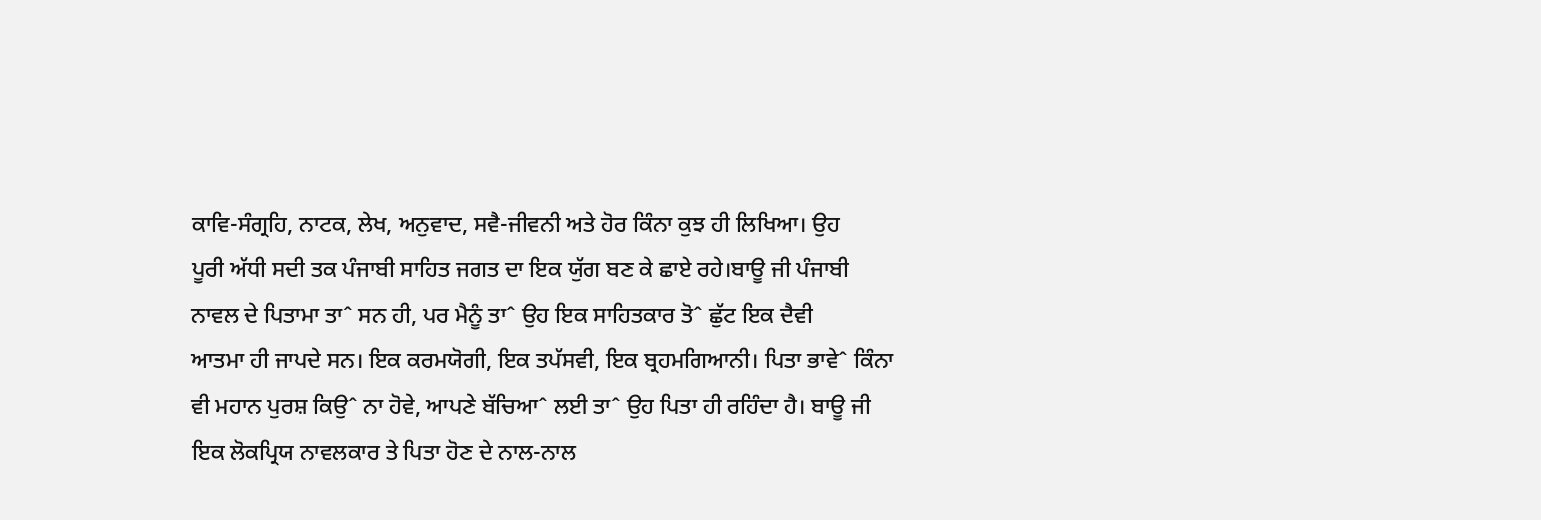ਕਾਵਿ-ਸੰਗ੍ਰਹਿ, ਨਾਟਕ, ਲੇਖ, ਅਨੁਵਾਦ, ਸਵੈ-ਜੀਵਨੀ ਅਤੇ ਹੋਰ ਕਿੰਨਾ ਕੁਝ ਹੀ ਲਿਖਿਆ। ਉਹ
ਪੂਰੀ ਅੱਧੀ ਸਦੀ ਤਕ ਪੰਜਾਬੀ ਸਾਹਿਤ ਜਗਤ ਦਾ ਇਕ ਯੁੱਗ ਬਣ ਕੇ ਛਾਏ ਰਹੇ।ਬਾਊ ਜੀ ਪੰਜਾਬੀ
ਨਾਵਲ ਦੇ ਪਿਤਾਮਾ ਤਾˆ ਸਨ ਹੀ, ਪਰ ਮੈਨੂੰ ਤਾˆ ਉਹ ਇਕ ਸਾਹਿਤਕਾਰ ਤੋˆ ਛੁੱਟ ਇਕ ਦੈਵੀ
ਆਤਮਾ ਹੀ ਜਾਪਦੇ ਸਨ। ਇਕ ਕਰਮਯੋਗੀ, ਇਕ ਤਪੱਸਵੀ, ਇਕ ਬ੍ਰਹਮਗਿਆਨੀ। ਪਿਤਾ ਭਾਵੇˆ ਕਿੰਨਾ
ਵੀ ਮਹਾਨ ਪੁਰਸ਼ ਕਿਉˆ ਨਾ ਹੋਵੇ, ਆਪਣੇ ਬੱਚਿਆˆ ਲਈ ਤਾˆ ਉਹ ਪਿਤਾ ਹੀ ਰਹਿੰਦਾ ਹੈ। ਬਾਊ ਜੀ
ਇਕ ਲੋਕਪ੍ਰਿਯ ਨਾਵਲਕਾਰ ਤੇ ਪਿਤਾ ਹੋਣ ਦੇ ਨਾਲ-ਨਾਲ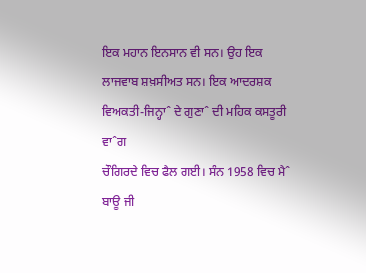ਇਕ ਮਹਾਨ ਇਨਸਾਨ ਵੀ ਸਨ। ਉਹ ਇਕ
ਲਾਜਵਾਬ ਸ਼ਖ਼ਸੀਅਤ ਸਨ। ਇਕ ਆਦਰਸ਼ਕ ਵਿਅਕਤੀ-ਜਿਨ੍ਹਾˆ ਦੇ ਗੁਣਾˆ ਦੀ ਮਹਿਕ ਕਸਤੂਰੀ ਵਾˆਗ
ਚੌਗਿਰਦੇ ਵਿਚ ਫੈਲ ਗਈ। ਸੰਨ 1958 ਵਿਚ ਮੈˆ ਬਾਊ ਜੀ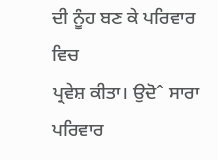ਦੀ ਨੂੰਹ ਬਣ ਕੇ ਪਰਿਵਾਰ ਵਿਚ
ਪ੍ਰਵੇਸ਼ ਕੀਤਾ। ਉਦੋˆ ਸਾਰਾ ਪਰਿਵਾਰ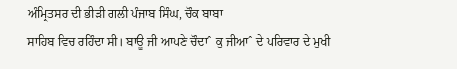ਅੰਮ੍ਰਿਤਸਰ ਦੀ ਭੀੜੀ ਗਲੀ ਪੰਜਾਬ ਸਿੰਘ, ਚੌਕ ਬਾਬਾ
ਸਾਹਿਬ ਵਿਚ ਰਹਿੰਦਾ ਸੀ। ਬਾਊ ਜੀ ਆਪਣੇ ਚੌਦਾˆ ਕੁ ਜੀਆˆ ਦੇ ਪਰਿਵਾਰ ਦੇ ਮੁਖੀ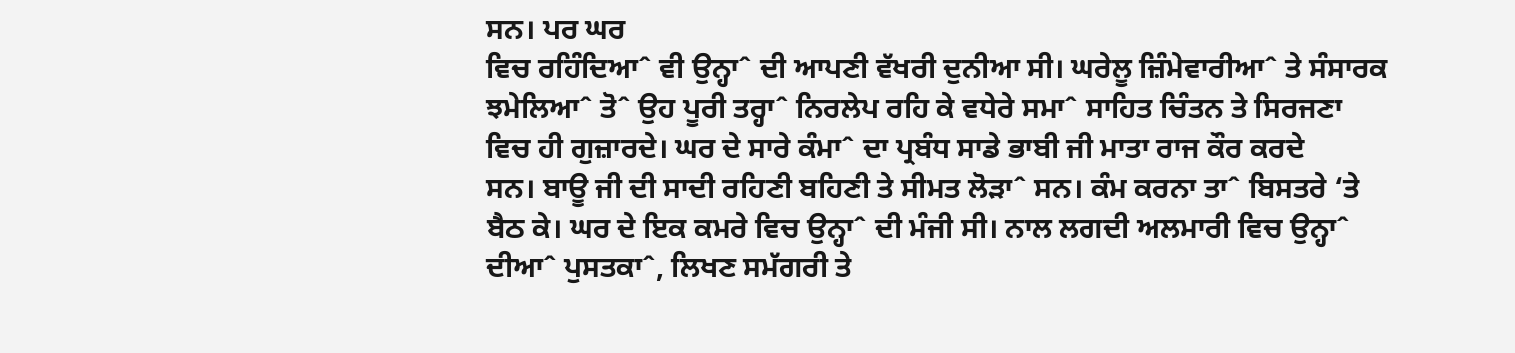ਸਨ। ਪਰ ਘਰ
ਵਿਚ ਰਹਿੰਦਿਆˆ ਵੀ ਉਨ੍ਹਾˆ ਦੀ ਆਪਣੀ ਵੱਖਰੀ ਦੁਨੀਆ ਸੀ। ਘਰੇਲੂ ਜ਼ਿੰਮੇਵਾਰੀਆˆ ਤੇ ਸੰਸਾਰਕ
ਝਮੇਲਿਆˆ ਤੋˆ ਉਹ ਪੂਰੀ ਤਰ੍ਹਾˆ ਨਿਰਲੇਪ ਰਹਿ ਕੇ ਵਧੇਰੇ ਸਮਾˆ ਸਾਹਿਤ ਚਿੰਤਨ ਤੇ ਸਿਰਜਣਾ
ਵਿਚ ਹੀ ਗੁਜ਼ਾਰਦੇ। ਘਰ ਦੇ ਸਾਰੇ ਕੰਮਾˆ ਦਾ ਪ੍ਰਬੰਧ ਸਾਡੇ ਭਾਬੀ ਜੀ ਮਾਤਾ ਰਾਜ ਕੌਰ ਕਰਦੇ
ਸਨ। ਬਾਊ ਜੀ ਦੀ ਸਾਦੀ ਰਹਿਣੀ ਬਹਿਣੀ ਤੇ ਸੀਮਤ ਲੋੜਾˆ ਸਨ। ਕੰਮ ਕਰਨਾ ਤਾˆ ਬਿਸਤਰੇ ‘ਤੇ
ਬੈਠ ਕੇ। ਘਰ ਦੇ ਇਕ ਕਮਰੇ ਵਿਚ ਉਨ੍ਹਾˆ ਦੀ ਮੰਜੀ ਸੀ। ਨਾਲ ਲਗਦੀ ਅਲਮਾਰੀ ਵਿਚ ਉਨ੍ਹਾˆ
ਦੀਆˆ ਪੁਸਤਕਾˆ, ਲਿਖਣ ਸਮੱਗਰੀ ਤੇ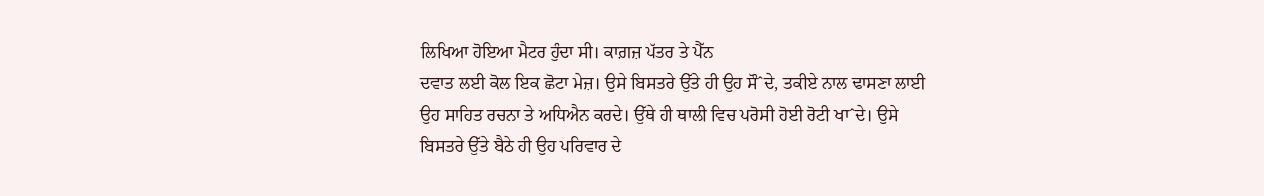ਲਿਖਿਆ ਹੋਇਆ ਮੈਟਰ ਹੁੰਦਾ ਸੀ। ਕਾਗ਼ਜ਼ ਪੱਤਰ ਤੇ ਪੈੱਨ
ਦਵਾਤ ਲਈ ਕੋਲ ਇਕ ਛੋਟਾ ਮੇਜ਼। ਉਸੇ ਬਿਸਤਰੇ ਉੱਤੇ ਹੀ ਉਹ ਸੌˆਦੇ, ਤਕੀਏ ਨਾਲ ਢਾਸਣਾ ਲਾਈ
ਉਹ ਸਾਹਿਤ ਰਚਨਾ ਤੇ ਅਧਿਐਨ ਕਰਦੇ। ਉੱਥੇ ਹੀ ਥਾਲੀ ਵਿਚ ਪਰੋਸੀ ਹੋਈ ਰੋਟੀ ਖਾˆਦੇ। ਉਸੇ
ਬਿਸਤਰੇ ਉੱਤੇ ਬੈਠੇ ਹੀ ਉਹ ਪਰਿਵਾਰ ਦੇ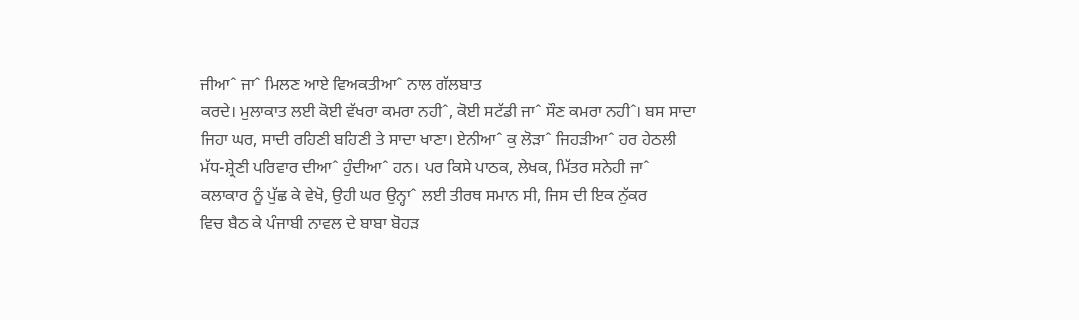ਜੀਆˆ ਜਾˆ ਮਿਲਣ ਆਏ ਵਿਅਕਤੀਆˆ ਨਾਲ ਗੱਲਬਾਤ
ਕਰਦੇ। ਮੁਲਾਕਾਤ ਲਈ ਕੋਈ ਵੱਖਰਾ ਕਮਰਾ ਨਹੀˆ, ਕੋਈ ਸਟੱਡੀ ਜਾˆ ਸੌਣ ਕਮਰਾ ਨਹੀˆ। ਬਸ ਸਾਦਾ
ਜਿਹਾ ਘਰ, ਸਾਦੀ ਰਹਿਣੀ ਬਹਿਣੀ ਤੇ ਸਾਦਾ ਖਾਣਾ। ਏਨੀਆˆ ਕੁ ਲੋੜਾˆ ਜਿਹੜੀਆˆ ਹਰ ਹੇਠਲੀ
ਮੱਧ-ਸ਼੍ਰੇਣੀ ਪਰਿਵਾਰ ਦੀਆˆ ਹੁੰਦੀਆˆ ਹਨ। ਪਰ ਕਿਸੇ ਪਾਠਕ, ਲੇਖਕ, ਮਿੱਤਰ ਸਨੇਹੀ ਜਾˆ
ਕਲਾਕਾਰ ਨੂੰ ਪੁੱਛ ਕੇ ਵੇਖੋ, ਉਹੀ ਘਰ ਉਨ੍ਹਾˆ ਲਈ ਤੀਰਥ ਸਮਾਨ ਸੀ, ਜਿਸ ਦੀ ਇਕ ਨੁੱਕਰ
ਵਿਚ ਬੈਠ ਕੇ ਪੰਜਾਬੀ ਨਾਵਲ ਦੇ ਬਾਬਾ ਬੋਹੜ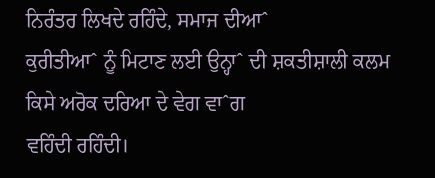ਨਿਰੰਤਰ ਲਿਖਦੇ ਰਹਿੰਦੇ, ਸਮਾਜ ਦੀਆˆ
ਕੁਰੀਤੀਆˆ ਨੂੰ ਮਿਟਾਣ ਲਈ ਉਨ੍ਹਾˆ ਦੀ ਸ਼ਕਤੀਸ਼ਾਲੀ ਕਲਮ ਕਿਸੇ ਅਰੋਕ ਦਰਿਆ ਦੇ ਵੇਗ ਵਾˆਗ
ਵਹਿੰਦੀ ਰਹਿੰਦੀ।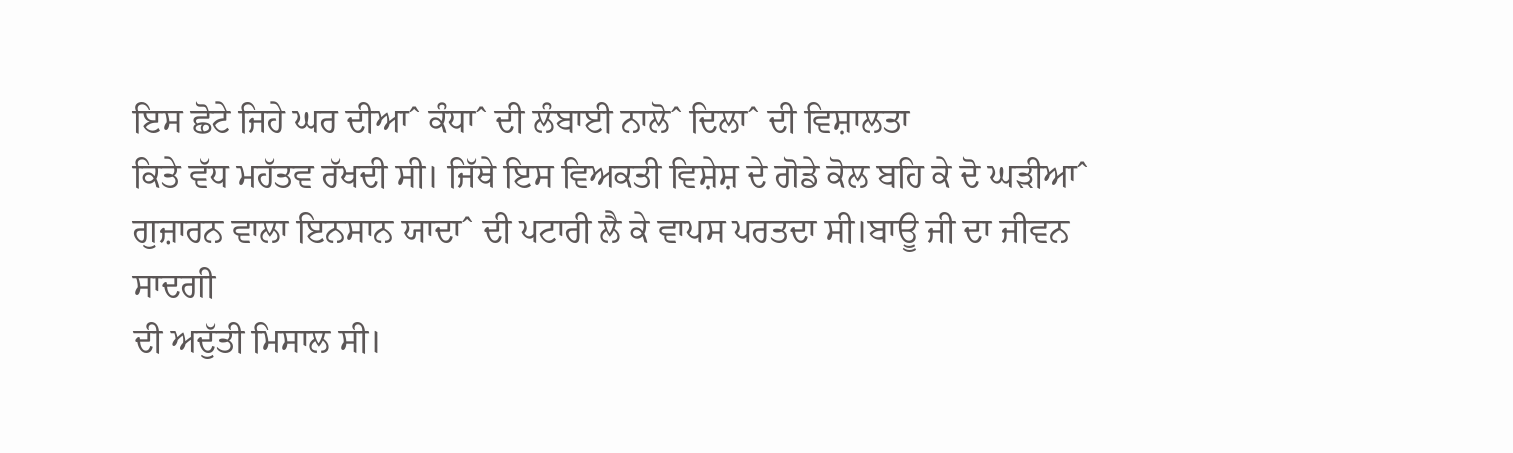ਇਸ ਛੋਟੇ ਜਿਹੇ ਘਰ ਦੀਆˆ ਕੰਧਾˆ ਦੀ ਲੰਬਾਈ ਨਾਲੋˆ ਦਿਲਾˆ ਦੀ ਵਿਸ਼ਾਲਤਾ
ਕਿਤੇ ਵੱਧ ਮਹੱਤਵ ਰੱਖਦੀ ਸੀ। ਜਿੱਥੇ ਇਸ ਵਿਅਕਤੀ ਵਿਸ਼ੇਸ਼ ਦੇ ਗੋਡੇ ਕੋਲ ਬਹਿ ਕੇ ਦੋ ਘੜੀਆˆ
ਗੁਜ਼ਾਰਨ ਵਾਲਾ ਇਨਸਾਨ ਯਾਦਾˆ ਦੀ ਪਟਾਰੀ ਲੈ ਕੇ ਵਾਪਸ ਪਰਤਦਾ ਸੀ।ਬਾਊ ਜੀ ਦਾ ਜੀਵਨ ਸਾਦਗੀ
ਦੀ ਅਦੁੱਤੀ ਮਿਸਾਲ ਸੀ।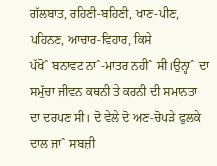ਗੱਲਬਾਤ, ਰਹਿਣੀ-ਬਹਿਣੀ, ਖਾਣ-ਪੀਣ, ਪਹਿਨਣ, ਆਚਾਰ-ਵਿਹਾਰ, ਕਿਸੇ
ਪੱਖੋˆ ਬਨਾਵਟ ਨਾˆ-ਮਾਤਰ ਨਹੀˆ ਸੀ।ਉਨ੍ਹਾˆ ਦਾ ਸਮੁੱਚਾ ਜੀਵਨ ਕਥਨੀ ਤੇ ਕਰਨੀ ਦੀ ਸਮਾਨਤਾ
ਦਾ ਦਰਪਣ ਸੀ। ਦੋ ਵੇਲੇ ਦੋ ਅਣ-ਚੋਪੜੇ ਫੁਲਕੇ ਦਾਲ ਜਾˆ ਸਬਜ਼ੀ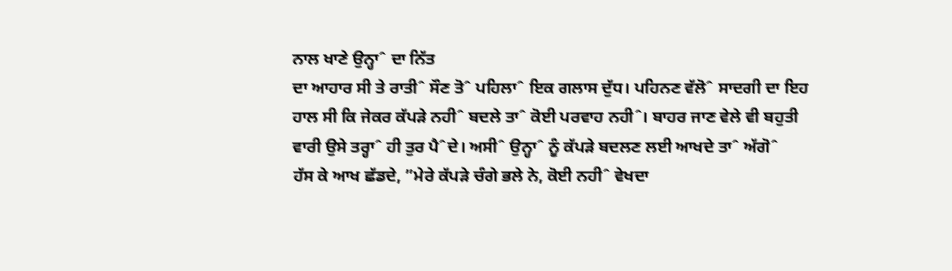ਨਾਲ ਖਾਣੇ ਉਨ੍ਹਾˆ ਦਾ ਨਿੱਤ
ਦਾ ਆਹਾਰ ਸੀ ਤੇ ਰਾਤੀˆ ਸੌਣ ਤੋˆ ਪਹਿਲਾˆ ਇਕ ਗਲਾਸ ਦੁੱਧ। ਪਹਿਨਣ ਵੱਲੋˆ ਸਾਦਗੀ ਦਾ ਇਹ
ਹਾਲ ਸੀ ਕਿ ਜੇਕਰ ਕੱਪੜੇ ਨਹੀˆ ਬਦਲੇ ਤਾˆ ਕੋਈ ਪਰਵਾਹ ਨਹੀˆ। ਬਾਹਰ ਜਾਣ ਵੇਲੇ ਵੀ ਬਹੁਤੀ
ਵਾਰੀ ਉਸੇ ਤਰ੍ਹਾˆ ਹੀ ਤੁਰ ਪੈˆਦੇ। ਅਸੀˆ ਉਨ੍ਹਾˆ ਨੂੰ ਕੱਪੜੇ ਬਦਲਣ ਲਈ ਆਖਦੇ ਤਾˆ ਅੱਗੋˆ
ਹੱਸ ਕੇ ਆਖ ਛੱਡਦੇ, ”ਮੇਰੇ ਕੱਪੜੇ ਚੰਗੇ ਭਲੇ ਨੇ, ਕੋਈ ਨਹੀˆ ਵੇਖਦਾ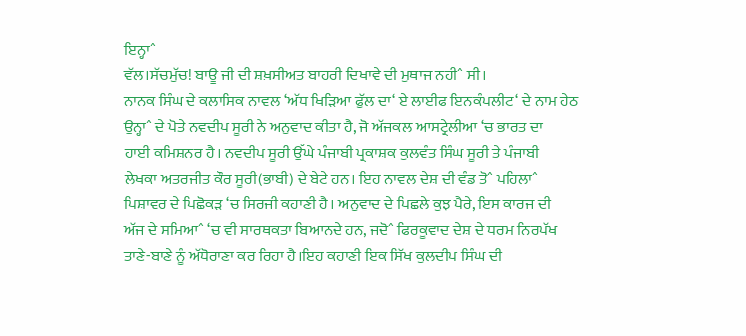ਇਨ੍ਹਾˆ
ਵੱਲ।ਸੱਚਮੁੱਚ! ਬਾਊ ਜੀ ਦੀ ਸ਼ਖ਼ਸੀਅਤ ਬਾਹਰੀ ਦਿਖਾਵੇ ਦੀ ਮੁਥਾਜ ਨਹੀˆ ਸੀ।
ਨਾਨਕ ਸਿੰਘ ਦੇ ਕਲਾਸਿਕ ਨਾਵਲ ‘ਅੱਧ ਖਿੜਿਆ ਫੁੱਲ ਦਾ‘ ਏ ਲਾਈਫ ਇਨਕੰਪਲੀਟ‘ ਦੇ ਨਾਮ ਹੇਠ
ਉਨ੍ਹਾˆ ਦੇ ਪੋਤੇ ਨਵਦੀਪ ਸੂਰੀ ਨੇ ਅਨੁਵਾਦ ਕੀਤਾ ਹੈ, ਜੋ ਅੱਜਕਲ ਆਸਟ੍ਰੇਲੀਆ ‘ਚ ਭਾਰਤ ਦਾ
ਹਾਈ ਕਮਿਸ਼ਨਰ ਹੈ। ਨਵਦੀਪ ਸੂਰੀ ਉੱਘੇ ਪੰਜਾਬੀ ਪ੍ਰਕਾਸ਼ਕ ਕੁਲਵੰਤ ਸਿੰਘ ਸੂਰੀ ਤੇ ਪੰਜਾਬੀ
ਲੇਖਕਾ ਅਤਰਜੀਤ ਕੌਰ ਸੂਰੀ(ਭਾਬੀ) ਦੇ ਬੇਟੇ ਹਨ। ਇਹ ਨਾਵਲ ਦੇਸ਼ ਦੀ ਵੰਡ ਤੋˆ ਪਹਿਲਾˆ
ਪਿਸ਼ਾਵਰ ਦੇ ਪਿਛੋਕੜ ‘ਚ ਸਿਰਜੀ ਕਹਾਣੀ ਹੈ। ਅਨੁਵਾਦ ਦੇ ਪਿਛਲੇ ਕੁਝ ਪੈਰੇ, ਇਸ ਕਾਰਜ ਦੀ
ਅੱਜ ਦੇ ਸਮਿਆˆ ‘ਚ ਵੀ ਸਾਰਥਕਤਾ ਬਿਆਨਦੇ ਹਨ, ਜਦੋˆ ਫਿਰਕੂਵਾਦ ਦੇਸ਼ ਦੇ ਧਰਮ ਨਿਰਪੱਖ
ਤਾਣੇ-ਬਾਣੇ ਨੂੰ ਅੱਧੋਰਾਣਾ ਕਰ ਰਿਹਾ ਹੈ।ਇਹ ਕਹਾਣੀ ਇਕ ਸਿੱਖ ਕੁਲਦੀਪ ਸਿੰਘ ਦੀ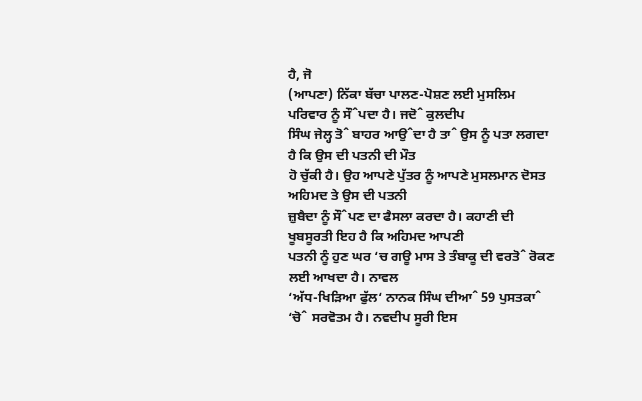ਹੈ, ਜੋ
(ਆਪਣਾ) ਨਿੱਕਾ ਬੱਚਾ ਪਾਲਣ-ਪੋਸ਼ਣ ਲਈ ਮੁਸਲਿਮ ਪਰਿਵਾਰ ਨੂੰ ਸੌˆਪਦਾ ਹੈ। ਜਦੋˆ ਕੁਲਦੀਪ
ਸਿੰਘ ਜੇਲ੍ਹ ਤੋˆ ਬਾਹਰ ਆਉˆਦਾ ਹੈ ਤਾˆ ਉਸ ਨੂੰ ਪਤਾ ਲਗਦਾ ਹੈ ਕਿ ਉਸ ਦੀ ਪਤਨੀ ਦੀ ਮੌਤ
ਹੋ ਚੁੱਕੀ ਹੈ। ਉਹ ਆਪਣੇ ਪੁੱਤਰ ਨੂੰ ਆਪਣੇ ਮੁਸਲਮਾਨ ਦੋਸਤ ਅਹਿਮਦ ਤੇ ਉਸ ਦੀ ਪਤਨੀ
ਜ਼ੁਬੈਦਾ ਨੂੰ ਸੌˆਪਣ ਦਾ ਫੈਸਲਾ ਕਰਦਾ ਹੈ। ਕਹਾਣੀ ਦੀ ਖੂਬਸੂਰਤੀ ਇਹ ਹੈ ਕਿ ਅਹਿਮਦ ਆਪਣੀ
ਪਤਨੀ ਨੂੰ ਹੁਣ ਘਰ ‘ਚ ਗਊ ਮਾਸ ਤੇ ਤੰਬਾਕੂ ਦੀ ਵਰਤੋˆ ਰੋਕਣ ਲਈ ਆਖਦਾ ਹੈ। ਨਾਵਲ
‘ਅੱਧ-ਖਿੜਿਆ ਫੁੱਲ‘ ਨਾਨਕ ਸਿੰਘ ਦੀਆˆ 59 ਪੁਸਤਕਾˆ ‘ਚੋˆ ਸਰਵੋਤਮ ਹੈ। ਨਵਦੀਪ ਸੂਰੀ ਇਸ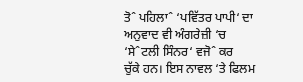ਤੋˆ ਪਹਿਲਾˆ ‘ਪਵਿੱਤਰ ਪਾਪੀ‘ ਦਾ ਅਨੁਵਾਦ ਵੀ ਅੰਗਰੇਜ਼ੀ ‘ਚ ‘ਸੇˆਟਲੀ ਸਿੰਨਰ‘ ਵਜੋˆ ਕਰ
ਚੁੱਕੇ ਹਨ। ਇਸ ਨਾਵਲ ‘ਤੇ ਫਿਲਮ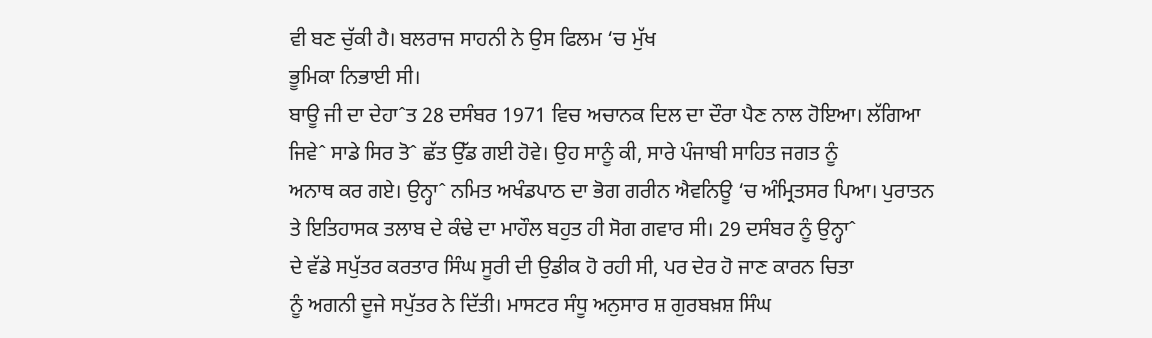ਵੀ ਬਣ ਚੁੱਕੀ ਹੈ। ਬਲਰਾਜ ਸਾਹਨੀ ਨੇ ਉਸ ਫਿਲਮ ‘ਚ ਮੁੱਖ
ਭੂਮਿਕਾ ਨਿਭਾਈ ਸੀ।
ਬਾਊ ਜੀ ਦਾ ਦੇਹਾˆਤ 28 ਦਸੰਬਰ 1971 ਵਿਚ ਅਚਾਨਕ ਦਿਲ ਦਾ ਦੌਰਾ ਪੈਣ ਨਾਲ ਹੋਇਆ। ਲੱਗਿਆ
ਜਿਵੇˆ ਸਾਡੇ ਸਿਰ ਤੋˆ ਛੱਤ ਉੱਡ ਗਈ ਹੋਵੇ। ਉਹ ਸਾਨੂੰ ਕੀ, ਸਾਰੇ ਪੰਜਾਬੀ ਸਾਹਿਤ ਜਗਤ ਨੂੰ
ਅਨਾਥ ਕਰ ਗਏ। ਉਨ੍ਹਾˆ ਨਮਿਤ ਅਖੰਡਪਾਠ ਦਾ ਭੋਗ ਗਰੀਨ ਐਵਨਿਊ ‘ਚ ਅੰਮ੍ਰਿਤਸਰ ਪਿਆ। ਪੁਰਾਤਨ
ਤੇ ਇਤਿਹਾਸਕ ਤਲਾਬ ਦੇ ਕੰਢੇ ਦਾ ਮਾਹੌਲ ਬਹੁਤ ਹੀ ਸੋਗ ਗਵਾਰ ਸੀ। 29 ਦਸੰਬਰ ਨੂੰ ਉਨ੍ਹਾˆ
ਦੇ ਵੱਡੇ ਸਪੁੱਤਰ ਕਰਤਾਰ ਸਿੰਘ ਸੂਰੀ ਦੀ ਉਡੀਕ ਹੋ ਰਹੀ ਸੀ, ਪਰ ਦੇਰ ਹੋ ਜਾਣ ਕਾਰਨ ਚਿਤਾ
ਨੂੰ ਅਗਨੀ ਦੂਜੇ ਸਪੁੱਤਰ ਨੇ ਦਿੱਤੀ। ਮਾਸਟਰ ਸੰਧੂ ਅਨੁਸਾਰ ਸ਼ ਗੁਰਬਖ਼ਸ਼ ਸਿੰਘ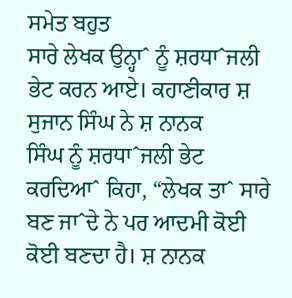ਸਮੇਤ ਬਹੁਤ
ਸਾਰੇ ਲੇਖਕ ਉਨ੍ਹਾˆ ਨੂੰ ਸ਼ਰਧਾˆਜਲੀ ਭੇਟ ਕਰਨ ਆਏ। ਕਹਾਣੀਕਾਰ ਸ਼ ਸੁਜਾਨ ਸਿੰਘ ਨੇ ਸ਼ ਨਾਨਕ
ਸਿੰਘ ਨੂੰ ਸ਼ਰਧਾˆਜਲੀ ਭੇਟ ਕਰਦਿਆˆ ਕਿਹਾ, “ਲੇਖਕ ਤਾˆ ਸਾਰੇ ਬਣ ਜਾˆਦੇ ਨੇ ਪਰ ਆਦਮੀ ਕੋਈ
ਕੋਈ ਬਣਦਾ ਹੈ। ਸ਼ ਨਾਨਕ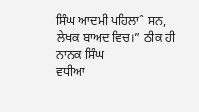ਸਿੰਘ ਆਦਮੀ ਪਹਿਲਾˆ ਸਨ, ਲੇਖਕ ਬਾਅਦ ਵਿਚ।” ਠੀਕ ਹੀ ਨਾਨਕ ਸਿੰਘ
ਵਧੀਆ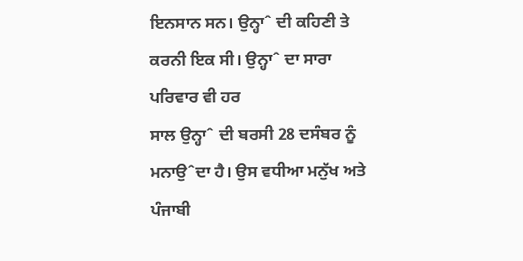ਇਨਸਾਨ ਸਨ। ਉਨ੍ਹਾˆ ਦੀ ਕਹਿਣੀ ਤੇ ਕਰਨੀ ਇਕ ਸੀ। ਉਨ੍ਹਾˆ ਦਾ ਸਾਰਾ ਪਰਿਵਾਰ ਵੀ ਹਰ
ਸਾਲ ਉਨ੍ਹਾˆ ਦੀ ਬਰਸੀ 28 ਦਸੰਬਰ ਨੂੰ ਮਨਾਉˆਦਾ ਹੈ। ਉਸ ਵਧੀਆ ਮਨੁੱਖ ਅਤੇ ਪੰਜਾਬੀ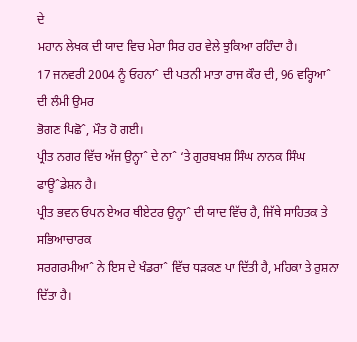ਦੇ
ਮਹਾਨ ਲੇਖਕ ਦੀ ਯਾਦ ਵਿਚ ਮੇਰਾ ਸਿਰ ਹਰ ਵੇਲੇ ਝੁਕਿਆ ਰਹਿੰਦਾ ਹੈ।
17 ਜਨਵਰੀ 2004 ਨੂੰ ਓਹਨਾˆ ਦੀ ਪਤਨੀ ਮਾਤਾ ਰਾਜ ਕੌਰ ਦੀ, 96 ਵਰ੍ਹਿਆˆ ਦੀ ਲੰਮੀ ਉਮਰ
ਭੋਗਣ ਪਿਛੋˆ, ਮੌਤ ਹੋ ਗਈ।
ਪ੍ਰੀਤ ਨਗਰ ਵਿੱਚ ਅੱਜ ਉਨ੍ਹਾˆ ਦੇ ਨਾˆ ‘ਤੇ ਗੁਰਬਖਸ਼ ਸਿੰਘ ਨਾਨਕ ਸਿੰਘ ਫਾਊˆਡੇਸ਼ਨ ਹੈ।
ਪ੍ਰੀਤ ਭਵਨ ਓਪਨ ਏਅਰ ਥੀਏਟਰ ਉਨ੍ਹਾˆ ਦੀ ਯਾਦ ਵਿੱਚ ਹੈ, ਜਿੱਥੇ ਸਾਹਿਤਕ ਤੇ ਸਭਿਆਚਾਰਕ
ਸਰਗਰਮੀਆˆ ਨੇ ਇਸ ਦੇ ਖੰਡਰਾˆ ਵਿੱਚ ਧੜਕਣ ਪਾ ਦਿੱਤੀ ਹੈ, ਮਹਿਕਾ ਤੇ ਰੁਸ਼ਨਾ ਦਿੱਤਾ ਹੈ।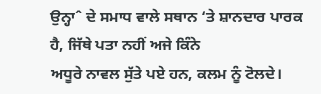ਉਨ੍ਹਾˆ ਦੇ ਸਮਾਧ ਵਾਲੇ ਸਥਾਨ ‘ਤੇ ਸ਼ਾਨਦਾਰ ਪਾਰਕ ਹੈ, ਜਿੱਥੇ ਪਤਾ ਨਹੀਂ ਅਜੇ ਕਿੰਨੇ
ਅਧੂਰੇ ਨਾਵਲ ਸੁੱਤੇ ਪਏ ਹਨ, ਕਲਮ ਨੂੰ ਟੋਲਦੇ।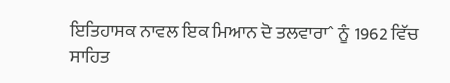ਇਤਿਹਾਸਕ ਨਾਵਲ ਇਕ ਮਿਆਨ ਦੋ ਤਲਵਾਰਾˆ ਨੂੰ 1962 ਵਿੱਚ ਸਾਹਿਤ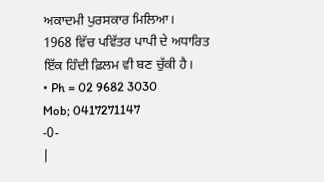ਅਕਾਦਮੀ ਪੁਰਸਕਾਰ ਮਿਲਿਆ।
1968 ਵਿੱਚ ਪਵਿੱਤਰ ਪਾਪੀ ਦੇ ਅਧਾਰਿਤ ਇੱਕ ਹਿੰਦੀ ਫ਼ਿਲਮ ਵੀ ਬਣ ਚੁੱਕੀ ਹੈ।
• Ph = 02 9682 3030
Mob; 0417271147
-0-
|